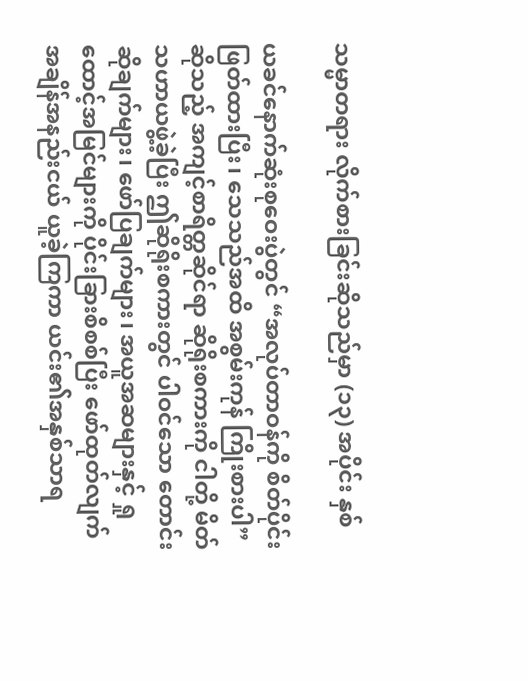သမ္မာတရား လိုက်စားခြင်းဆိုသည်မှာ (၁၃) အပိုင်း နှစ်

ယခင်နောက်ဆုံးစုဝေးပွဲတွင် “အလုပ်တာဝန်ကို စိတ်ပိုင်းဖြတ်ထားပြီး၊ သေသည်အထိ အစွမ်းကုန် ကြိုးစားပါ” ဆိုသည့် အကျင့်စာရိတ္တဆိုင်ရာ ဆိုရိုးစကားကို ငါတို့ မိတ်သဟာယဖွဲ့ခဲ့ပြီး ဤဆိုရိုးစကားတွင် ပါဝင်သော တောင်းဆိုချက်များ၊ ဖော်ပြချက်များ၊ အယူအဆများနှင့် ရှုထောင့်အမြင်များကို ပိုင်းခြားစိစစ်ပြီး ဖော်ထုတ်လျက် အချိန်အနည်းငယ် ယူခဲ့ကြကာ ယင်း၏အနှစ်သာရ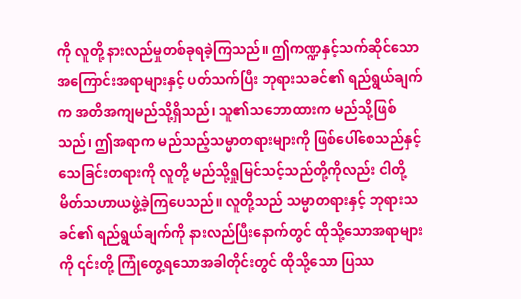ကို လူတို့ နားလည်မှုတစ်ခုရခဲ့ကြသည်။ ဤကဏ္ဍနှင့်သက်ဆိုင်သော အကြောင်းအရာများနှင့် ပတ်သက်ပြီး ဘုရားသခင်၏ ရည်ရွယ်ချက်က အတိအကျမည်သို့ရှိသည်၊ သူ၏သဘောထားက မည်သို့ဖြစ်သည်၊ ဤအရာက မည်သည့်သမ္မာတရားများကို ဖြစ်ပေါ်စေသည်နှင့် သေခြင်းတရားကို လူတို့ မည်သို့ရှုမြင်သင့်သည်တို့ကိုလည်း ငါတို့ မိတ်သဟာယဖွဲ့ခဲ့ကြပေသည်။ လူတို့သည် သမ္မာတရားနှင့် ဘုရားသခင်၏ ရည်ရွယ်ချက်ကို နားလည်ပြီးနောက်တွင် ထိုသို့သောအရာများကို ၎င်းတို့ ကြုံတွေ့ရသောအခါတိုင်းတွင် ထိုသို့သော ပြဿ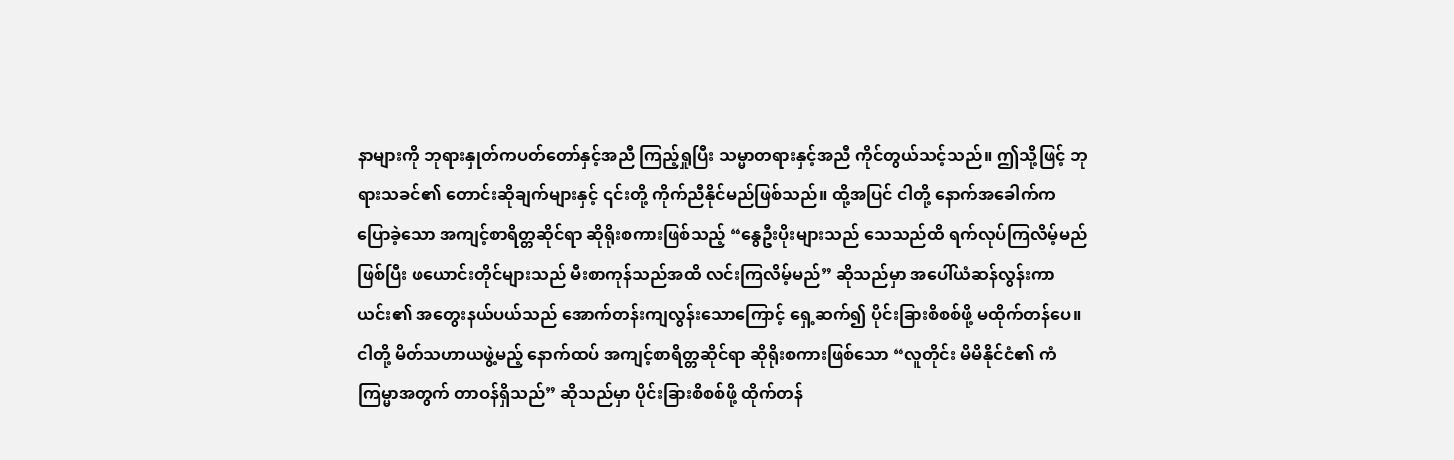နာများကို ဘုရားနှုတ်ကပတ်တော်နှင့်အညီ ကြည့်ရှုပြီး သမ္မာတရားနှင့်အညီ ကိုင်တွယ်သင့်သည်။ ဤသို့ဖြင့် ဘုရားသခင်၏ တောင်းဆိုချက်များနှင့် ၎င်းတို့ ကိုက်ညီနိုင်မည်ဖြစ်သည်။ ထို့အပြင် ငါတို့ နောက်အခေါက်က ပြောခဲ့သော အကျင့်စာရိတ္တဆိုင်ရာ ဆိုရိုးစကားဖြစ်သည့် “နွေဦးပိုးများသည် သေသည်ထိ ရက်လုပ်ကြလိမ့်မည်ဖြစ်ပြီး ဖယောင်းတိုင်များသည် မီးစာကုန်သည်အထိ လင်းကြလိမ့်မည်” ဆိုသည်မှာ အပေါ်ယံဆန်လွန်းကာ ယင်း၏ အတွေးနယ်ပယ်သည် အောက်တန်းကျလွန်းသောကြောင့် ရှေ့ဆက်၍ ပိုင်းခြားစိစစ်ဖို့ မထိုက်တန်ပေ။ ငါတို့ မိတ်သဟာယဖွဲ့မည့် နောက်ထပ် အကျင့်စာရိတ္တဆိုင်ရာ ဆိုရိုးစကားဖြစ်သော “လူတိုင်း မိမိနိုင်ငံ၏ ကံကြမ္မာအတွက် တာဝန်ရှိသည်” ဆိုသည်မှာ ပိုင်းခြားစိစစ်ဖို့ ထိုက်တန်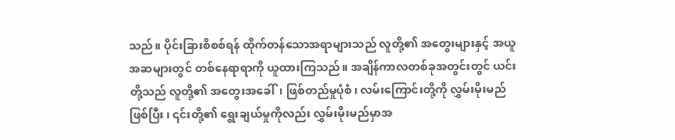သည်။ ပိုင်းခြားစိစစ်ရန် ထိုက်တန်သောအရာများသည် လူတို့၏ အတွေးများနှင့် အယူအဆများတွင် တစ်နေရာရာကို ယူထားကြသည်။ အချိန်ကာလတစ်ခုအတွင်းတွင် ယင်းတို့သည် လူတို့၏ အတွေးအခေါ်၊ ဖြစ်တည်မှုပုံစံ၊ လမ်းကြောင်းတို့ကို လွှမ်းမိုးမည်ဖြစ်ပြီး၊ ၎င်းတို့၏ ရွေးချယ်မှုကိုလည်း လွှမ်းမိုးမည်မှာအ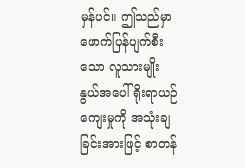မှန်ပင်။ ဤသည်မှာ ဖောက်ပြန်ပျက်စီးသော လူသားမျိုးနွယ်အပေါ် ရိုးရာယဉ်ကျေးမှုကို အသုံးချခြင်းအားဖြင့် စာတန်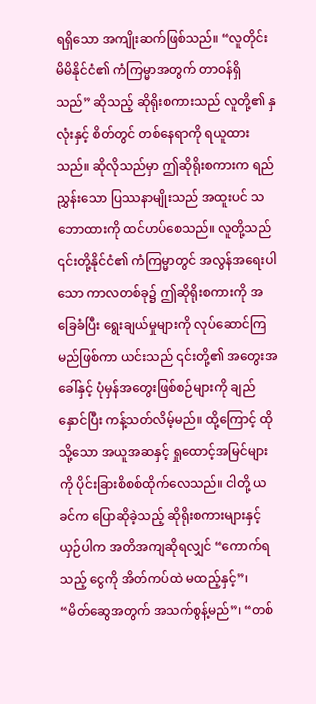ရရှိသော အကျိုးဆက်ဖြစ်သည်။ “လူတိုင်း မိမိနိုင်ငံ၏ ကံကြမ္မာအတွက် တာဝန်ရှိသည်” ဆိုသည့် ဆိုရိုးစကားသည် လူတို့၏ နှလုံးနှင့် စိတ်တွင် တစ်နေရာကို ရယူထားသည်။ ဆိုလိုသည်မှာ ဤဆိုရိုးစကားက ရည်ညွှန်းသော ပြဿနာမျိုးသည် အထူးပင် သဘောထားကို ထင်ဟပ်စေသည်။ လူတို့သည် ၎င်းတို့နိုင်ငံ၏ ကံကြမ္မာတွင် အလွန်အရေးပါသော ကာလတစ်ခု၌ ဤဆိုရိုးစကားကို အခြေခံပြီး ရွေးချယ်မှုများကို လုပ်ဆောင်ကြမည်ဖြစ်ကာ ယင်းသည် ၎င်းတို့၏ အတွေးအခေါ်နှင့် ပုံမှန်အတွေးဖြစ်စဉ်များကို ချည်နှောင်ပြီး ကန့်သတ်လိမ့်မည်။ ထို့ကြောင့် ထိုသို့သော အယူအဆနှင့် ရှုထောင့်အမြင်များကို ပိုင်းခြားစိစစ်ထိုက်လေသည်။ ငါတို့ ယခင်က ပြောဆိုခဲ့သည့် ဆိုရိုးစကားများနှင့်ယှဉ်ပါက အတိအကျဆိုရလျှင် “ကောက်ရသည့် ငွေကို အိတ်ကပ်ထဲ မထည့်နှင့်”၊ “မိတ်ဆွေအတွက် အသက်စွန့်မည်”၊ “တစ်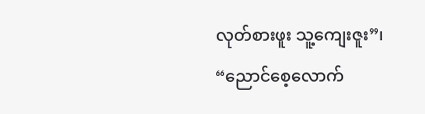လုတ်စားဖူး သူ့ကျေးဇူး”၊ “ညောင်စေ့လောက်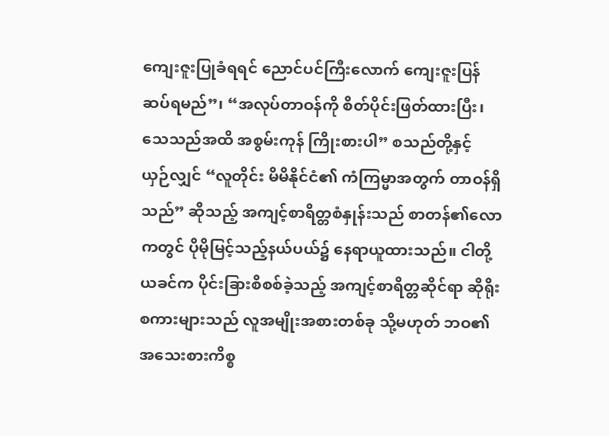ကျေးဇူးပြုခံရရင် ညောင်ပင်ကြီးလောက် ကျေးဇူးပြန်ဆပ်ရမည်”၊ “အလုပ်တာဝန်ကို စိတ်ပိုင်းဖြတ်ထားပြီး၊ သေသည်အထိ အစွမ်းကုန် ကြိုးစားပါ” စသည်တို့နှင့် ယှဉ်လျှင် “လူတိုင်း မိမိနိုင်ငံ၏ ကံကြမ္မာအတွက် တာဝန်ရှိသည်” ဆိုသည့် အကျင့်စာရိတ္တစံနှုန်းသည် စာတန်၏လောကတွင် ပိုမိုမြင့်သည့်နယ်ပယ်၌ နေရာယူထားသည်။ ငါတို့ ယခင်က ပိုင်းခြားစိစစ်ခဲ့သည့် အကျင့်စာရိတ္တဆိုင်ရာ ဆိုရိုးစကားများသည် လူအမျိုးအစားတစ်ခု သို့မဟုတ် ဘဝ၏အသေးစားကိစ္စ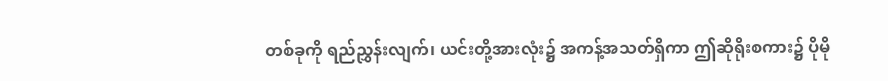တစ်ခုကို ရည်ညွှန်းလျက်၊ ယင်းတို့အားလုံး၌ အကန့်အသတ်ရှိကာ ဤဆိုရိုးစကား၌ ပိုမို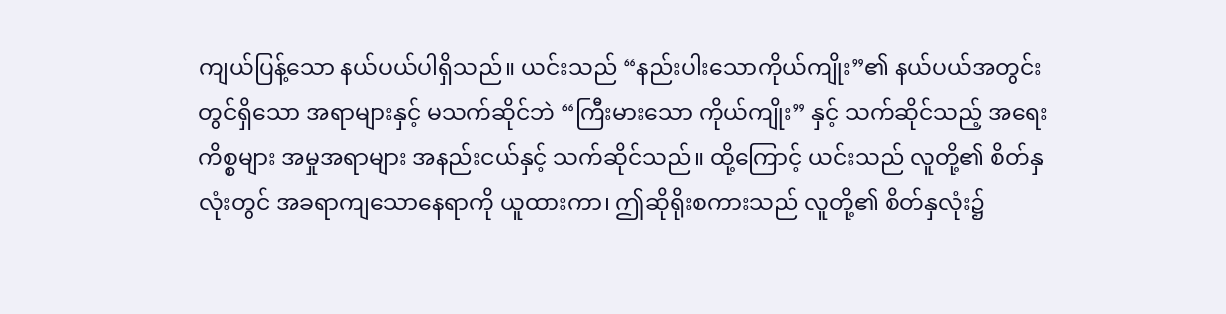ကျယ်ပြန့်သော နယ်ပယ်ပါရှိသည်။ ယင်းသည် “နည်းပါးသောကိုယ်ကျိုး”၏ နယ်ပယ်အတွင်းတွင်ရှိသော အရာများနှင့် မသက်ဆိုင်ဘဲ “ကြီးမားသော ကိုယ်ကျိုး” နှင့် သက်ဆိုင်သည့် အရေးကိစ္စများ အမှုအရာများ အနည်းငယ်နှင့် သက်ဆိုင်သည်။ ထို့ကြောင့် ယင်းသည် လူတို့၏ စိတ်နှလုံးတွင် အခရာကျသောနေရာကို ယူထားကာ၊ ဤဆိုရိုးစကားသည် လူတို့၏ စိတ်နှလုံး၌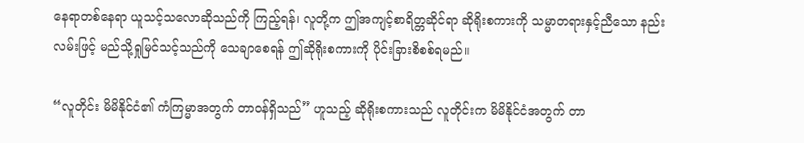နေရာတစ်နေရာ ယူသင့်သလောဆိုသည်ကို ကြည့်ရန်၊ လူတို့က ဤအကျင့်စာရိတ္တဆိုင်ရာ ဆိုရိုးစကားကို သမ္မာတရားနှင့်ညီသော နည်းလမ်းဖြင့် မည်သို့ရှုမြင်သင့်သည်ကို သေချာစေရန် ဤဆိုရိုးစကားကို ပိုင်းခြားစိစစ်ရမည်။

“လူတိုင်း မိမိနိုင်ငံ၏ ကံကြမ္မာအတွက် တာဝန်ရှိသည်” ဟူသည့် ဆိုရိုးစကားသည် လူတိုင်းက မိမိနိုင်ငံအတွက် တာ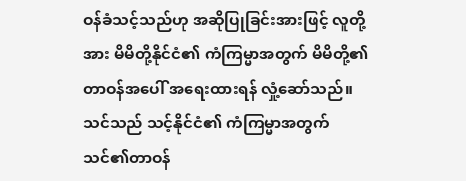ဝန်ခံသင့်သည်ဟု အဆိုပြုခြင်းအားဖြင့် လူတို့အား မိမိတို့နိုင်ငံ၏ ကံကြမ္မာအတွက် မိမိတို့၏တာဝန်အပေါ် အရေးထားရန် လှုံ့ဆော်သည်။ သင်သည် သင့်နိုင်ငံ၏ ကံကြမ္မာအတွက် သင်၏တာဝန်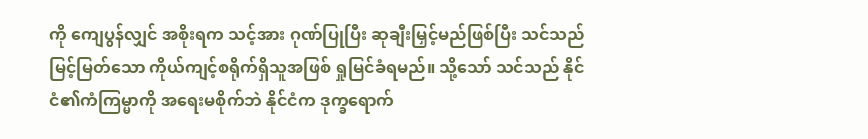ကို ကျေပွန်လျှင် အစိုးရက သင့်အား ဂုဏ်ပြုပြီး ဆုချီးမြှင့်မည်ဖြစ်ပြီး သင်သည် မြင့်မြတ်သော ကိုယ်ကျင့်စရိုက်ရှိသူအဖြစ် ရှုမြင်ခံရမည်။ သို့သော် သင်သည် နိုင်ငံ၏ကံကြမ္မာကို အရေးမစိုက်ဘဲ နိုင်ငံက ဒုက္ခရောက်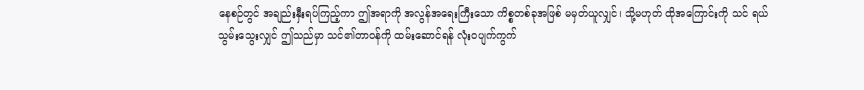နေစဉ်တွင် အချည်းနှီးရပ်ကြည့်ကာ ဤအရာကို အလွန်အရေးကြီးသော ကိစ္စတစ်ခုအဖြစ် မမှတ်ယူလျှင်၊ သို့မဟုတ် ထိုအကြောင်းကို သင် ရယ်သွမ်းသွေးလျှင် ဤသည်မှာ သင်၏တာဝန်ကို ထမ်းဆောင်ရန် လုံးဝပျက်ကွက်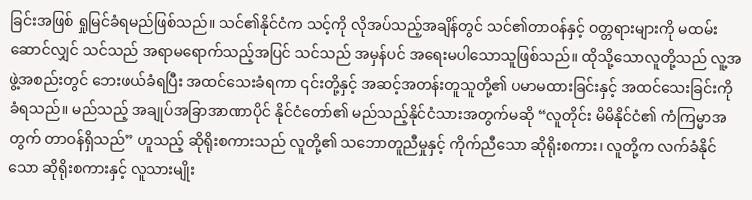ခြင်းအဖြစ် ရှုမြင်ခံရမည်ဖြစ်သည်။ သင်၏နိုင်ငံက သင့်ကို လိုအပ်သည့်အချိန်တွင် သင်၏တာဝန်နှင့် ဝတ္တရားများကို မထမ်းဆောင်လျှင် သင်သည် အရာမရောက်သည့်အပြင် သင်သည် အမှန်ပင် အရေးမပါသောသူဖြစ်သည်။ ထိုသို့သောလူတို့သည် လူ့အဖွဲ့အစည်းတွင် ဘေးဖယ်ခံရပြီး အထင်သေးခံရကာ ၎င်းတို့နှင့် အဆင့်အတန်းတူသူတို့၏ ပမာမထားခြင်းနှင့် အထင်သေးခြင်းကို ခံရသည်။ မည်သည့် အချုပ်အခြာအာဏာပိုင် နိုင်ငံတော်၏ မည်သည့်နိုင်ငံသားအတွက်မဆို “လူတိုင်း မိမိနိုင်ငံ၏ ကံကြမ္မာအတွက် တာဝန်ရှိသည်” ဟူသည့် ဆိုရိုးစကားသည် လူတို့၏ သဘောတူညီမှုနှင့် ကိုက်ညီသော ဆိုရိုးစကား၊ လူတို့က လက်ခံနိုင်သော ဆိုရိုးစကားနှင့် လူသားမျိုး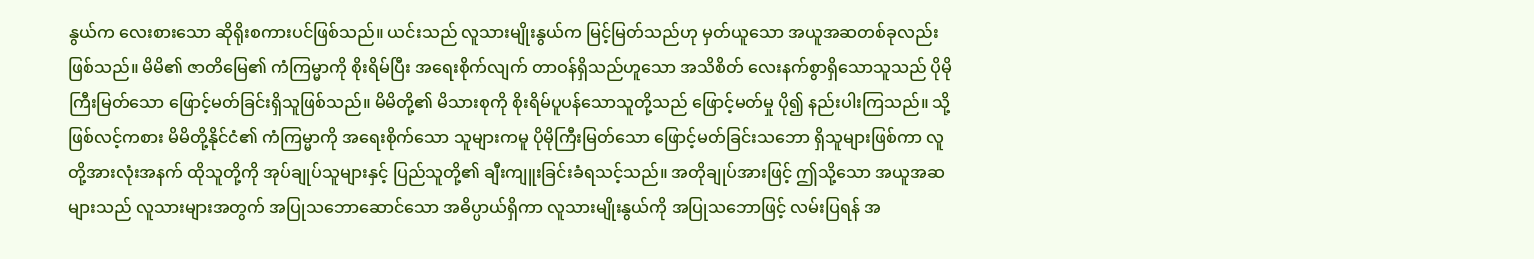နွယ်က လေးစားသော ဆိုရိုးစကားပင်ဖြစ်သည်။ ယင်းသည် လူသားမျိုးနွယ်က မြင့်မြတ်သည်ဟု မှတ်ယူသော အယူအဆတစ်ခုလည်း ဖြစ်သည်။ မိမိ၏ ဇာတိမြေ၏ ကံကြမ္မာကို စိုးရိမ်ပြီး အရေးစိုက်လျက် တာဝန်ရှိသည်ဟူသော အသိစိတ် လေးနက်စွာရှိသောသူသည် ပိုမိုကြီးမြတ်သော ဖြောင့်မတ်ခြင်းရှိသူဖြစ်သည်။ မိမိတို့၏ မိသားစုကို စိုးရိမ်ပူပန်သောသူတို့သည် ဖြောင့်မတ်မှု ပို၍ နည်းပါးကြသည်။ သို့ဖြစ်လင့်ကစား မိမိတို့နိုင်ငံ၏ ကံကြမ္မာကို အရေးစိုက်သော သူများကမူ ပိုမိုကြီးမြတ်သော ဖြောင့်မတ်ခြင်းသဘော ရှိသူများဖြစ်ကာ လူတို့အားလုံးအနက် ထိုသူတို့ကို အုပ်ချုပ်သူများနှင့် ပြည်သူတို့၏ ချီးကျူးခြင်းခံရသင့်သည်။ အတိုချုပ်အားဖြင့် ဤသို့သော အယူအဆများသည် လူသားများအတွက် အပြုသဘောဆောင်သော အဓိပ္ပာယ်ရှိကာ လူသားမျိုးနွယ်ကို အပြုသဘောဖြင့် လမ်းပြရန် အ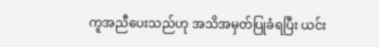ကူအညီပေးသည်ဟု အသိအမှတ်ပြုခံရပြီး ယင်း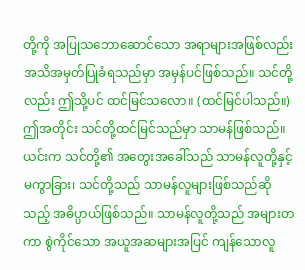တို့ကို အပြုသဘောဆောင်သော အရာများအဖြစ်လည်း အသိအမှတ်ပြုခံရသည်မှာ အမှန်ပင်ဖြစ်သည်။ သင်တို့လည်း ဤသို့ပင် ထင်မြင်သလော။ (ထင်မြင်ပါသည်။) ဤအတိုင်း သင်တို့ထင်မြင်သည်မှာ သာမန်ဖြစ်သည်။ ယင်းက သင်တို့၏ အတွေးအခေါ်သည် သာမန်လူတို့နှင့် မကွာခြား၊ သင်တို့သည် သာမန်လူများဖြစ်သည်ဆိုသည့် အဓိပ္ပာယ်ဖြစ်သည်။ သာမန်လူတို့သည် အများတကာ စွဲကိုင်သော အယူအဆများအပြင် ကျန်သောလူ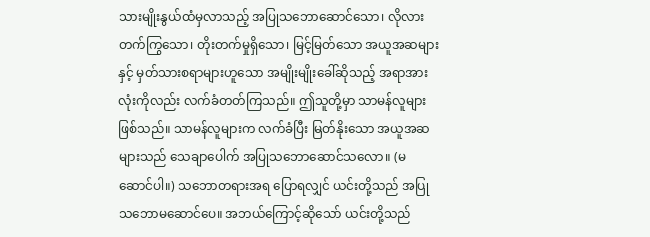သားမျိုးနွယ်ထံမှလာသည့် အပြုသဘောဆောင်သော၊ လိုလားတက်ကြွသော၊ တိုးတက်မှုရှိသော၊ မြင့်မြတ်သော အယူအဆများနှင့် မှတ်သားစရာများဟူသော အမျိုးမျိုးခေါ်ဆိုသည့် အရာအားလုံးကိုလည်း လက်ခံတတ်ကြသည်။ ဤသူတို့မှာ သာမန်လူများဖြစ်သည်။ သာမန်လူများက လက်ခံပြီး မြတ်နိုးသော အယူအဆများသည် သေချာပေါက် အပြုသဘောဆောင်သလော။ (မဆောင်ပါ။) သဘောတရားအရ ပြောရလျှင် ယင်းတို့သည် အပြုသဘောမဆောင်ပေ။ အဘယ်ကြောင့်ဆိုသော် ယင်းတို့သည်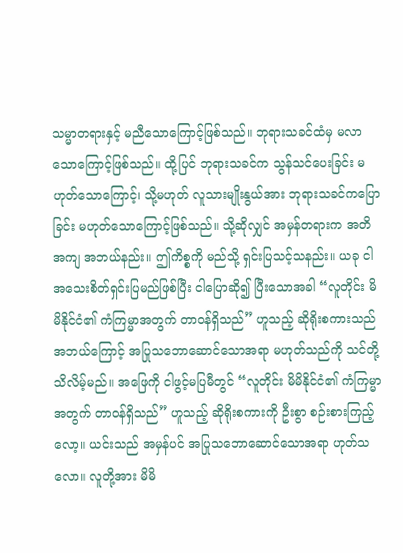သမ္မာတရားနှင့် မညီသောကြောင့်ဖြစ်သည်။ ဘုရားသခင်ထံမှ မလာသောကြောင့်ဖြစ်သည်။ ထို့ပြင် ဘုရားသခင်က သွန်သင်ပေးခြင်း မဟုတ်သောကြောင့်၊ သို့မဟုတ် လူသားမျိုးနွယ်အား ဘုရားသခင်ကပြောခြင်း မဟုတ်သောကြောင့်ဖြစ်သည်။ သို့ဆိုလျှင် အမှန်တရားက အတိအကျ အဘယ်နည်း။ ဤကိစ္စကို မည်သို့ ရှင်းပြသင့်သနည်း။ ယခု ငါ အသေးစိတ်ရှင်းပြမည်ဖြစ်ပြီး ငါပြောဆို၍ ပြီးသောအခါ “လူတိုင်း မိမိနိုင်ငံ၏ ကံကြမ္မာအတွက် တာဝန်ရှိသည်” ဟူသည့် ဆိုရိုးစကားသည် အဘယ်ကြောင့် အပြုသဘောဆောင်သောအရာ မဟုတ်သည်ကို သင်တို့ သိလိမ့်မည်။ အဖြေကို ငါဖွင့်မပြမီတွင် “လူတိုင်း မိမိနိုင်ငံ၏ ကံကြမ္မာအတွက် တာဝန်ရှိသည်” ဟူသည့် ဆိုရိုးစကားကို ဦးစွာ စဉ်းစားကြည့်လော့။ ယင်းသည် အမှန်ပင် အပြုသဘောဆောင်သောအရာ ဟုတ်သလော။ လူတို့အား မိမိ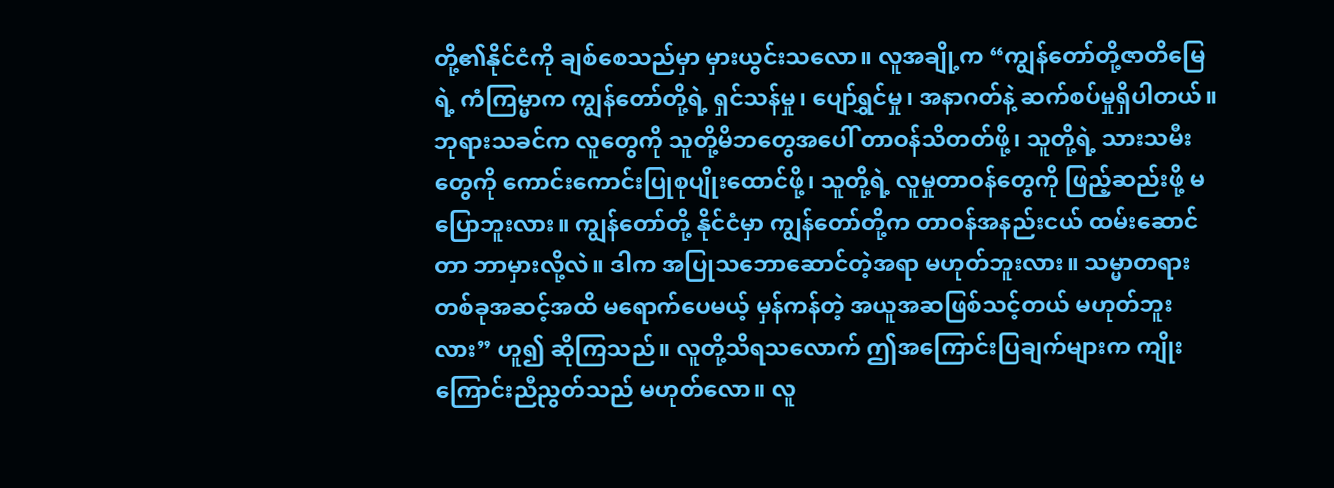တို့၏နိုင်ငံကို ချစ်စေသည်မှာ မှားယွင်းသလော။ လူအချို့က “ကျွန်တော်တို့ဇာတိမြေရဲ့ ကံကြမ္မာက ကျွန်တော်တို့ရဲ့ ရှင်သန်မှု၊ ပျော်ရွှင်မှု၊ အနာဂတ်နဲ့ ဆက်စပ်မှုရှိပါတယ်။ ဘုရားသခင်က လူတွေကို သူတို့မိဘတွေအပေါ် တာဝန်သိတတ်ဖို့၊ သူတို့ရဲ့ သားသမီးတွေကို ကောင်းကောင်းပြုစုပျိုးထောင်ဖို့၊ သူတို့ရဲ့ လူမှုတာဝန်တွေကို ဖြည့်ဆည်းဖို့ မပြောဘူးလား။ ကျွန်တော်တို့ နိုင်ငံမှာ ကျွန်တော်တို့က တာဝန်အနည်းငယ် ထမ်းဆောင်တာ ဘာမှားလို့လဲ။ ဒါက အပြုသဘောဆောင်တဲ့အရာ မဟုတ်ဘူးလား။ သမ္မာတရားတစ်ခုအဆင့်အထိ မရောက်ပေမယ့် မှန်ကန်တဲ့ အယူအဆဖြစ်သင့်တယ် မဟုတ်ဘူးလား” ဟူ၍ ဆိုကြသည်။ လူတို့သိရသလောက် ဤအကြောင်းပြချက်များက ကျိုးကြောင်းညီညွတ်သည် မဟုတ်လော။ လူ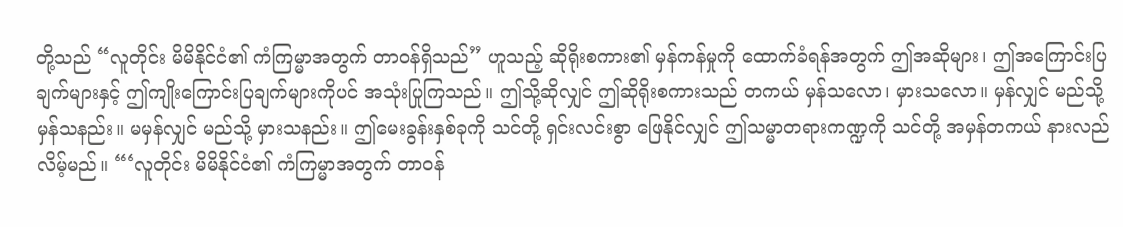တို့သည် “လူတိုင်း မိမိနိုင်ငံ၏ ကံကြမ္မာအတွက် တာဝန်ရှိသည်” ဟူသည့် ဆိုရိုးစကား၏ မှန်ကန်မှုကို ထောက်ခံရန်အတွက် ဤအဆိုများ၊ ဤအကြောင်းပြချက်များနှင့် ဤကျိုးကြောင်းပြချက်များကိုပင် အသုံးပြုကြသည်။ ဤသို့ဆိုလျှင် ဤဆိုရိုးစကားသည် တကယ် မှန်သလော၊ မှားသလော။ မှန်လျှင် မည်သို့ မှန်သနည်း။ မမှန်လျှင် မည်သို့ မှားသနည်း။ ဤမေးခွန်းနှစ်ခုကို သင်တို့ ရှင်းလင်းစွာ ဖြေနိုင်လျှင် ဤသမ္မာတရားကဏ္ဍကို သင်တို့ အမှန်တကယ် နားလည်လိမ့်မည်။ “‘လူတိုင်း မိမိနိုင်ငံ၏ ကံကြမ္မာအတွက် တာဝန်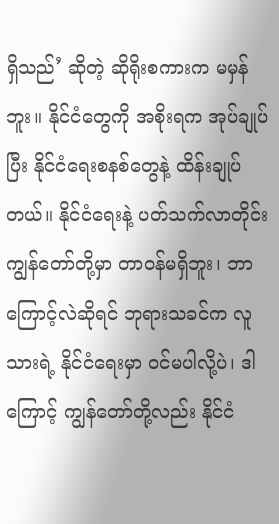ရှိသည်’ ဆိုတဲ့ ဆိုရိုးစကားက မမှန်ဘူး။ နိုင်ငံတွေကို အစိုးရက အုပ်ချုပ်ပြီး နိုင်ငံရေးစနစ်တွေနဲ့ ထိန်းချုပ်တယ်။ နိုင်ငံရေးနဲ့ ပတ်သက်လာတိုင်း ကျွန်တော်တို့မှာ တာဝန်မရှိဘူး၊ ဘာကြောင့်လဲဆိုရင် ဘုရားသခင်က လူသားရဲ့ နိုင်ငံရေးမှာ ဝင်မပါလို့ပဲ၊ ဒါကြောင့် ကျွန်တော်တို့လည်း နိုင်ငံ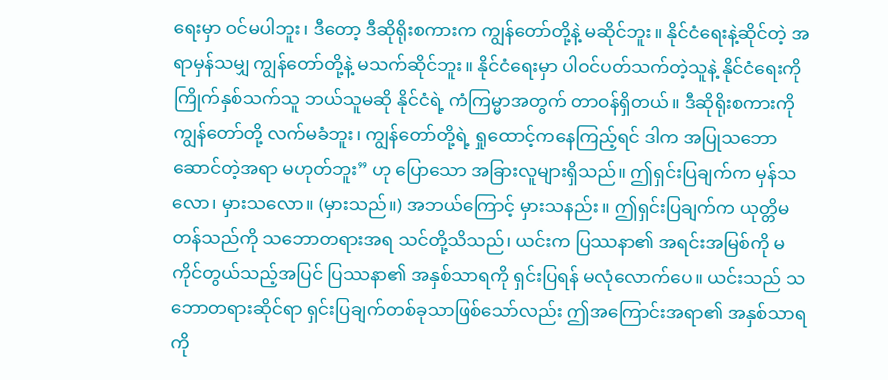ရေးမှာ ဝင်မပါဘူး၊ ဒီတော့ ဒီဆိုရိုးစကားက ကျွန်တော်တို့နဲ့ မဆိုင်ဘူး။ နိုင်ငံရေးနဲ့ဆိုင်တဲ့ အရာမှန်သမျှ ကျွန်တော်တို့နဲ့ မသက်ဆိုင်ဘူး။ နိုင်ငံရေးမှာ ပါဝင်ပတ်သက်တဲ့သူနဲ့ နိုင်ငံရေးကို ကြိုက်နှစ်သက်သူ ဘယ်သူမဆို နိုင်ငံရဲ့ ကံကြမ္မာအတွက် တာဝန်ရှိတယ်။ ဒီဆိုရိုးစကားကို ကျွန်တော်တို့ လက်မခံဘူး၊ ကျွန်တော်တို့ရဲ့ ရှုထောင့်ကနေကြည့်ရင် ဒါက အပြုသဘောဆောင်တဲ့အရာ မဟုတ်ဘူး” ဟု ပြောသော အခြားလူများရှိသည်။ ဤရှင်းပြချက်က မှန်သလော၊ မှားသလော။ (မှားသည်။) အဘယ်ကြောင့် မှားသနည်း။ ဤရှင်းပြချက်က ယုတ္တိမတန်သည်ကို သဘောတရားအရ သင်တို့သိသည်၊ ယင်းက ပြဿနာ၏ အရင်းအမြစ်ကို မကိုင်တွယ်သည့်အပြင် ပြဿနာ၏ အနှစ်သာရကို ရှင်းပြရန် မလုံလောက်ပေ။ ယင်းသည် သဘောတရားဆိုင်ရာ ရှင်းပြချက်တစ်ခုသာဖြစ်သော်လည်း ဤအကြောင်းအရာ၏ အနှစ်သာရကို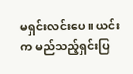မရှင်းလင်းပေ။ ယင်းက မည်သည့်ရှင်းပြ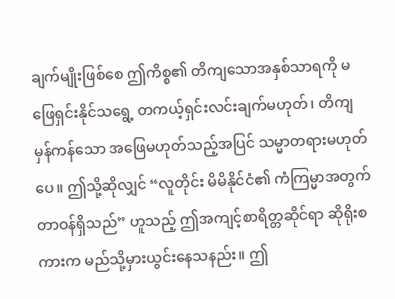ချက်မျိုးဖြစ်စေ ဤကိစ္စ၏ တိကျသောအနှစ်သာရကို မဖြေရှင်းနိုင်သရွေ့ တကယ့်ရှင်းလင်းချက်မဟုတ်၊ တိကျမှန်ကန်သော အဖြေမဟုတ်သည့်အပြင် သမ္မာတရားမဟုတ်ပေ။ ဤသို့ဆိုလျှင် “လူတိုင်း မိမိနိုင်ငံ၏ ကံကြမ္မာအတွက် တာဝန်ရှိသည်” ဟူသည့် ဤအကျင့်စာရိတ္တဆိုင်ရာ ဆိုရိုးစကားက မည်သို့မှားယွင်းနေသနည်း။ ဤ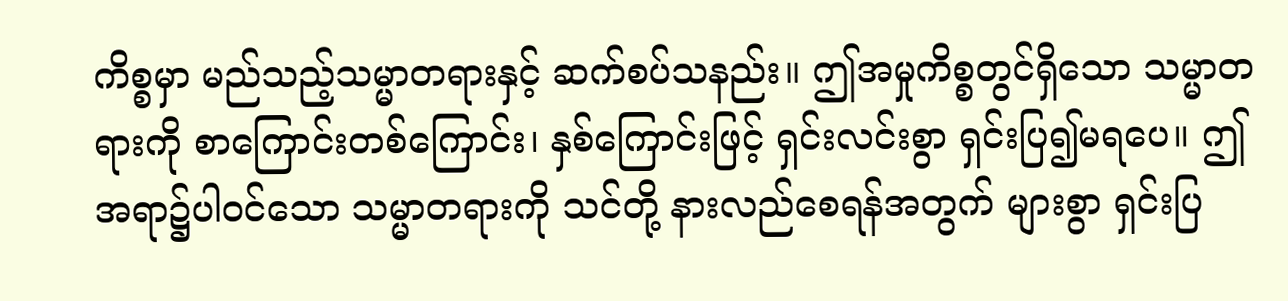ကိစ္စမှာ မည်သည့်သမ္မာတရားနှင့် ဆက်စပ်သနည်း။ ဤအမှုကိစ္စတွင်ရှိသော သမ္မာတရားကို စာကြောင်းတစ်ကြောင်း၊ နှစ်ကြောင်းဖြင့် ရှင်းလင်းစွာ ရှင်းပြ၍မရပေ။ ဤအရာ၌ပါဝင်သော သမ္မာတရားကို သင်တို့ နားလည်စေရန်အတွက် များစွာ ရှင်းပြ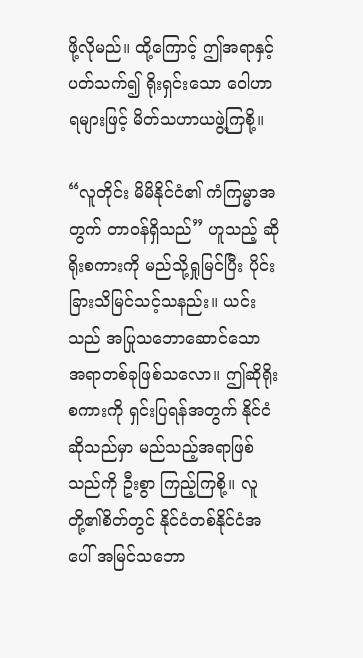ဖို့လိုမည်။ ထို့ကြောင့် ဤအရာနှင့်ပတ်သက်၍ ရိုးရှင်းသော ဝေါဟာရများဖြင့် မိတ်သဟာယဖွဲ့ကြစို့။

“လူတိုင်း မိမိနိုင်ငံ၏ ကံကြမ္မာအတွက် တာဝန်ရှိသည်” ဟူသည့် ဆိုရိုးစကားကို မည်သို့ရှုမြင်ပြီး ပိုင်းခြားသိမြင်သင့်သနည်း။ ယင်းသည် အပြုသဘောဆောင်သော အရာတစ်ခုဖြစ်သလော။ ဤဆိုရိုးစကားကို ရှင်းပြရန်အတွက် နိုင်ငံဆိုသည်မှာ မည်သည့်အရာဖြစ်သည်ကို ဦးစွာ ကြည့်ကြစို့။ လူတို့၏စိတ်တွင် နိုင်ငံတစ်နိုင်ငံအပေါ် အမြင်သဘော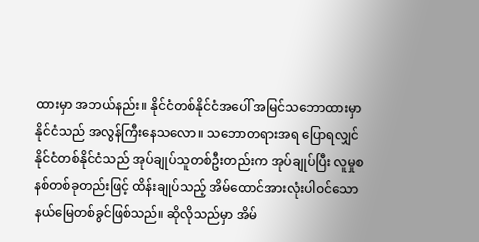ထားမှာ အဘယ်နည်း။ နိုင်ငံတစ်နိုင်ငံအပေါ် အမြင်သဘောထားမှာ နိုင်ငံသည် အလွန်ကြီးနေသလော။ သဘောတရားအရ ပြောရလျှင် နိုင်ငံတစ်နိုင်ငံသည် အုပ်ချုပ်သူတစ်ဦးတည်းက အုပ်ချုပ်ပြီး လူမှုစနစ်တစ်ခုတည်းဖြင့် ထိန်းချုပ်သည့် အိမ်ထောင်အားလုံးပါဝင်သော နယ်မြေတစ်ခွင်ဖြစ်သည်။ ဆိုလိုသည်မှာ အိမ်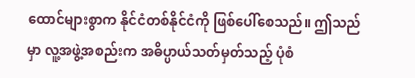ထောင်များစွာက နိုင်ငံတစ်နိုင်ငံကို ဖြစ်ပေါ်စေသည်။ ဤသည်မှာ လူ့အဖွဲ့အစည်းက အဓိပ္ပာယ်သတ်မှတ်သည့် ပုံစံ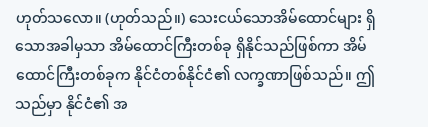ဟုတ်သလော။ (ဟုတ်သည်။) သေးငယ်သောအိမ်ထောင်များ ရှိသောအခါမှသာ အိမ်ထောင်ကြီးတစ်ခု ရှိနိုင်သည်ဖြစ်ကာ အိမ်ထောင်ကြီးတစ်ခုက နိုင်ငံတစ်နိုင်ငံ၏ လက္ခဏာဖြစ်သည်။ ဤသည်မှာ နိုင်ငံ၏ အ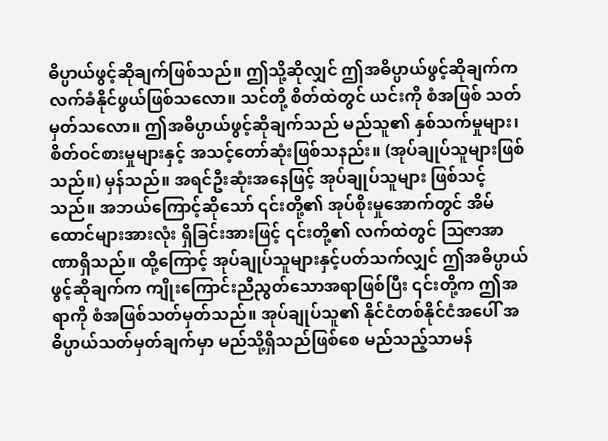ဓိပ္ပာယ်ဖွင့်ဆိုချက်ဖြစ်သည်။ ဤသို့ဆိုလျှင် ဤအဓိပ္ပာယ်ဖွင့်ဆိုချက်က လက်ခံနိုင်ဖွယ်ဖြစ်သလော။ သင်တို့ စိတ်ထဲတွင် ယင်းကို စံအဖြစ် သတ်မှတ်သလော။ ဤအဓိပ္ပာယ်ဖွင့်ဆိုချက်သည် မည်သူ၏ နှစ်သက်မှုများ၊ စိတ်ဝင်စားမှုများနှင့် အသင့်တော်ဆုံးဖြစ်သနည်း။ (အုပ်ချုပ်သူများဖြစ်သည်။) မှန်သည်။ အရင်ဦးဆုံးအနေဖြင့် အုပ်ချုပ်သူများ ဖြစ်သင့်သည်။ အဘယ်ကြောင့်ဆိုသော် ၎င်းတို့၏ အုပ်စိုးမှုအောက်တွင် အိမ်ထောင်များအားလုံး ရှိခြင်းအားဖြင့် ၎င်းတို့၏ လက်ထဲတွင် ဩဇာအာဏာရှိသည်။ ထို့ကြောင့် အုပ်ချုပ်သူများနှင့်ပတ်သက်လျှင် ဤအဓိပ္ပာယ်ဖွင့်ဆိုချက်က ကျိုးကြောင်းညီညွတ်သောအရာဖြစ်ပြီး ၎င်းတို့က ဤအရာကို စံအဖြစ်သတ်မှတ်သည်။ အုပ်ချုပ်သူ၏ နိုင်ငံတစ်နိုင်ငံအပေါ် အဓိပ္ပာယ်သတ်မှတ်ချက်မှာ မည်သို့ရှိသည်ဖြစ်စေ မည်သည့်သာမန်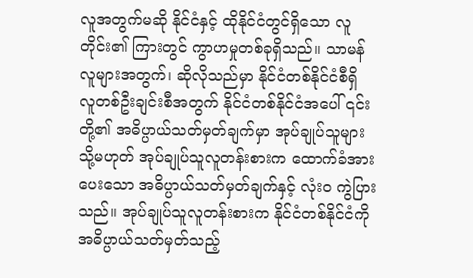လူအတွက်မဆို နိုင်ငံနှင့် ထိုနိုင်ငံတွင်ရှိသော လူတိုင်း၏ ကြားတွင် ကွာဟမှုတစ်ခုရှိသည်။ သာမန်လူများအတွက်၊ ဆိုလိုသည်မှာ နိုင်ငံတစ်နိုင်ငံစီရှိ လူတစ်ဦးချင်းစီအတွက် နိုင်ငံတစ်နိုင်ငံအပေါ် ၎င်းတို့၏ အဓိပ္ပာယ်သတ်မှတ်ချက်မှာ အုပ်ချုပ်သူများ သို့မဟုတ် အုပ်ချုပ်သူလူတန်းစားက ထောက်ခံအားပေးသော အဓိပ္ပာယ်သတ်မှတ်ချက်နှင့် လုံးဝ ကွဲပြားသည်။ အုပ်ချုပ်သူလူတန်းစားက နိုင်ငံတစ်နိုင်ငံကို အဓိပ္ပာယ်သတ်မှတ်သည့်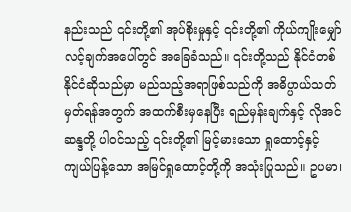နည်းသည် ၎င်းတို့၏ အုပ်စိုးမှုနှင့် ၎င်းတို့၏ ကိုယ်ကျိုးမျှော်လင့်ချက်အပေါ်တွင် အခြေခံသည်။ ၎င်းတို့သည် နိုင်ငံတစ်နိုင်ငံဆိုသည်မှာ မည်သည့်အရာဖြစ်သည်ကို အဓိပ္ပာယ်သတ်မှတ်ရန်အတွက် အထက်စီးမှနေပြီး ရည်မှန်းချက်နှင့် လိုအင်ဆန္ဒတို့ ပါဝင်သည့် ၎င်းတို့၏ မြင့်မားသော ရှုထောင့်နှင့် ကျယ်ပြန့်သော အမြင်ရှုထောင့်တို့ကို အသုံးပြုသည်။ ဥပမာ၊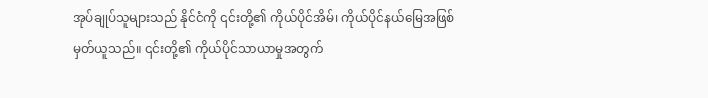အုပ်ချုပ်သူများသည် နိုင်ငံကို ၎င်းတို့၏ ကိုယ်ပိုင်အိမ်၊ ကိုယ်ပိုင်နယ်မြေအဖြစ် မှတ်ယူသည်။ ၎င်းတို့၏ ကိုယ်ပိုင်သာယာမှုအတွက်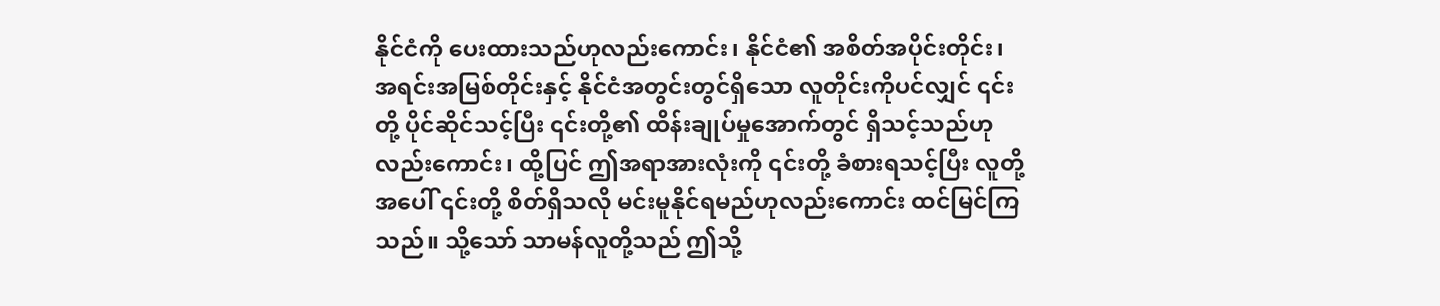နိုင်ငံကို ပေးထားသည်ဟုလည်းကောင်း၊ နိုင်ငံ၏ အစိတ်အပိုင်းတိုင်း၊ အရင်းအမြစ်တိုင်းနှင့် နိုင်ငံအတွင်းတွင်ရှိသော လူတိုင်းကိုပင်လျှင် ၎င်းတို့ ပိုင်ဆိုင်သင့်ပြီး ၎င်းတို့၏ ထိန်းချုပ်မှုအောက်တွင် ရှိသင့်သည်ဟုလည်းကောင်း၊ ထို့ပြင် ဤအရာအားလုံးကို ၎င်းတို့ ခံစားရသင့်ပြီး လူတို့အပေါ် ၎င်းတို့ စိတ်ရှိသလို မင်းမူနိုင်ရမည်ဟုလည်းကောင်း ထင်မြင်ကြသည်။ သို့သော် သာမန်လူတို့သည် ဤသို့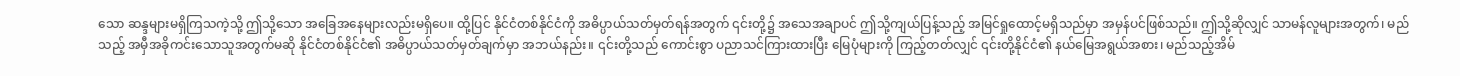သော ဆန္ဒများမရှိကြသကဲ့သို့ ဤသို့သော အခြေအနေများလည်းမရှိပေ။ ထို့ပြင် နိုင်ငံတစ်နိုင်ငံကို အဓိပ္ပာယ်သတ်မှတ်ရန်အတွက် ၎င်းတို့၌ အသေအချာပင် ဤသို့ကျယ်ပြန့်သည့် အမြင်ရှုထောင့်မရှိသည်မှာ အမှန်ပင်ဖြစ်သည်။ ဤသို့ဆိုလျှင် သာမန်လူများအတွက်၊ မည်သည့် အမှီအခိုကင်းသောသူအတွက်မဆို နိုင်ငံတစ်နိုင်ငံ၏ အဓိပ္ပာယ်သတ်မှတ်ချက်မှာ အဘယ်နည်း။ ၎င်းတို့သည် ကောင်းစွာ ပညာသင်ကြားထားပြီး မြေပုံများကို ကြည့်တတ်လျှင် ၎င်းတို့နိုင်ငံ၏ နယ်မြေအရွယ်အစား၊ မည်သည့်အိမ်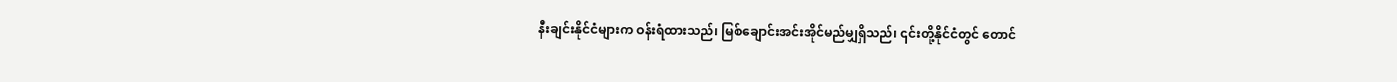နီးချင်းနိုင်ငံများက ဝန်းရံထားသည်၊ မြစ်ချောင်းအင်းအိုင်မည်မျှရှိသည်၊ ၎င်းတို့နိုင်ငံတွင် တောင်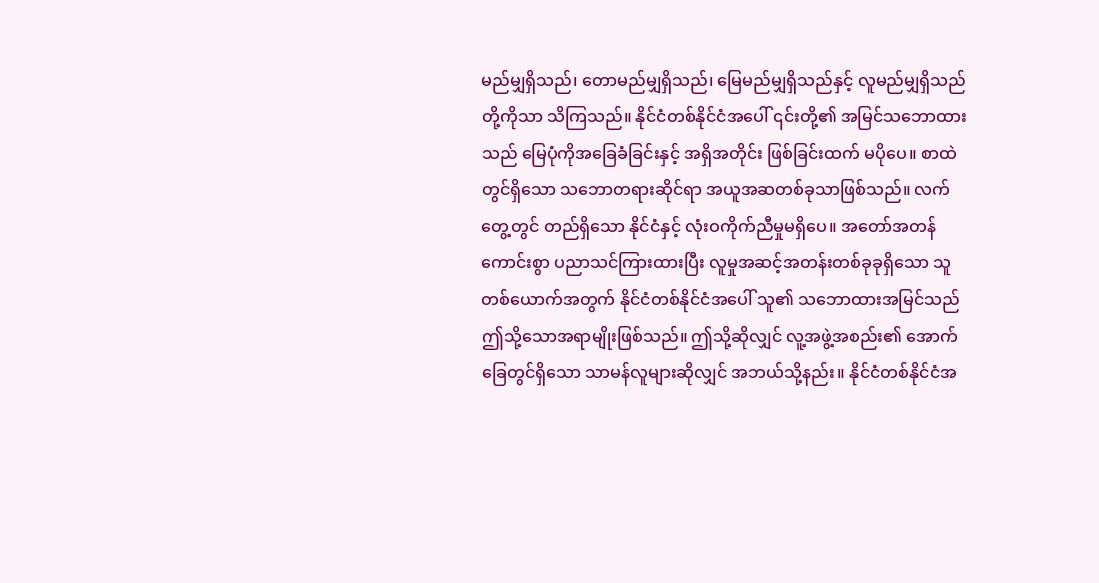မည်မျှရှိသည်၊ တောမည်မျှရှိသည်၊ မြေမည်မျှရှိသည်နှင့် လူမည်မျှရှိသည်တို့ကိုသာ သိကြသည်။ နိုင်ငံတစ်နိုင်ငံအပေါ် ၎င်းတို့၏ အမြင်သဘောထားသည် မြေပုံကိုအခြေခံခြင်းနှင့် အရှိအတိုင်း ဖြစ်ခြင်းထက် မပိုပေ။ စာထဲတွင်ရှိသော သဘောတရားဆိုင်ရာ အယူအဆတစ်ခုသာဖြစ်သည်။ လက်တွေ့တွင် တည်ရှိသော နိုင်ငံနှင့် လုံးဝကိုက်ညီမှုမရှိပေ။ အတော်အတန် ကောင်းစွာ ပညာသင်ကြားထားပြီး လူမှုအဆင့်အတန်းတစ်ခုခုရှိသော သူတစ်ယောက်အတွက် နိုင်ငံတစ်နိုင်ငံအပေါ် သူ၏ သဘောထားအမြင်သည် ဤသို့သောအရာမျိုးဖြစ်သည်။ ဤသို့ဆိုလျှင် လူ့အဖွဲ့အစည်း၏ အောက်ခြေတွင်ရှိသော သာမန်လူများဆိုလျှင် အဘယ်သို့နည်း။ နိုင်ငံတစ်နိုင်ငံအ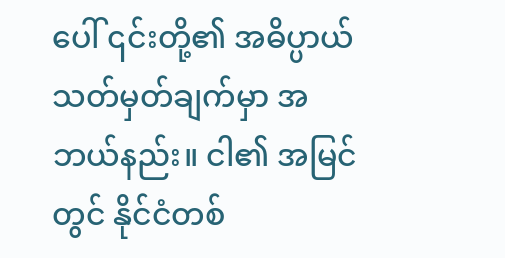ပေါ် ၎င်းတို့၏ အဓိပ္ပာယ်သတ်မှတ်ချက်မှာ အဘယ်နည်း။ ငါ၏ အမြင်တွင် နိုင်ငံတစ်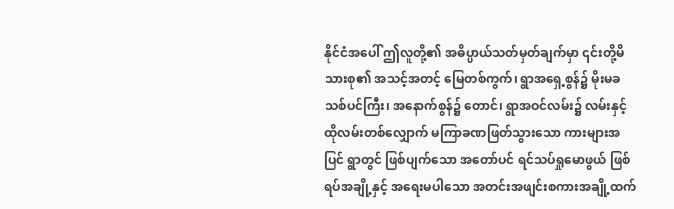နိုင်ငံအပေါ် ဤလူတို့၏ အဓိပ္ပာယ်သတ်မှတ်ချက်မှာ ၎င်းတို့မိသားစု၏ အသင့်အတင့် မြေတစ်ကွက်၊ ရွာအရှေ့စွန်၌ မိုးမခသစ်ပင်ကြီး၊ အနောက်စွန်၌ တောင်၊ ရွာအဝင်လမ်း၌ လမ်းနှင့် ထိုလမ်းတစ်လျှောက် မကြာခဏဖြတ်သွားသော ကားများအပြင် ရွာတွင် ဖြစ်ပျက်သော အတော်ပင် ရင်သပ်ရှုမောဖွယ် ဖြစ်ရပ်အချို့နှင့် အရေးမပါသော အတင်းအဖျင်းစကားအချို့ထက်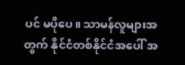ပင် မပိုပေ။ သာမန်လူများအတွက် နိုင်ငံတစ်နိုင်ငံအပေါ် အ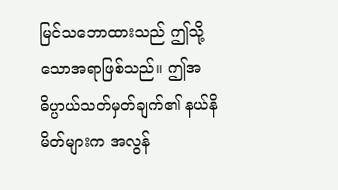မြင်သဘောထားသည် ဤသို့သောအရာဖြစ်သည်။ ဤအဓိပ္ပာယ်သတ်မှတ်ချက်၏ နယ်နိမိတ်များက အလွန်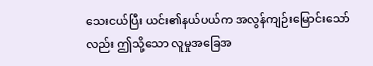သေးငယ်ပြီး ယင်း၏နယ်ပယ်က အလွန်ကျဉ်းမြောင်းသော်လည်း ဤသို့သော လူမှုအခြေအ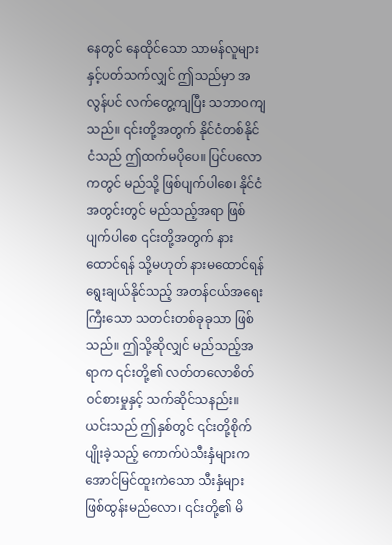နေတွင် နေထိုင်သော သာမန်လူများနှင့်ပတ်သက်လျှင် ဤသည်မှာ အလွန်ပင် လက်တွေ့ကျပြီး သဘာဝကျသည်။ ၎င်းတို့အတွက် နိုင်ငံတစ်နိုင်ငံသည် ဤထက်မပိုပေ။ ပြင်ပလောကတွင် မည်သို့ ဖြစ်ပျက်ပါစေ၊ နိုင်ငံအတွင်းတွင် မည်သည့်အရာ ဖြစ်ပျက်ပါစေ ၎င်းတို့အတွက် နားထောင်ရန် သို့မဟုတ် နားမထောင်ရန် ရွေးချယ်နိုင်သည့် အတန်ငယ်အရေးကြီးသော သတင်းတစ်ခုခုသာ ဖြစ်သည်။ ဤသို့ဆိုလျှင် မည်သည့်အရာက ၎င်းတို့၏ လတ်တလောစိတ်ဝင်စားမှုနှင့် သက်ဆိုင်သနည်း။ ယင်းသည် ဤနှစ်တွင် ၎င်းတို့စိုက်ပျိုးခဲ့သည့် ကောက်ပဲသီးနှံများက အောင်မြင်ထူးကဲသော သီးနှံများ ဖြစ်ထွန်းမည်လော၊ ၎င်းတို့၏ မိ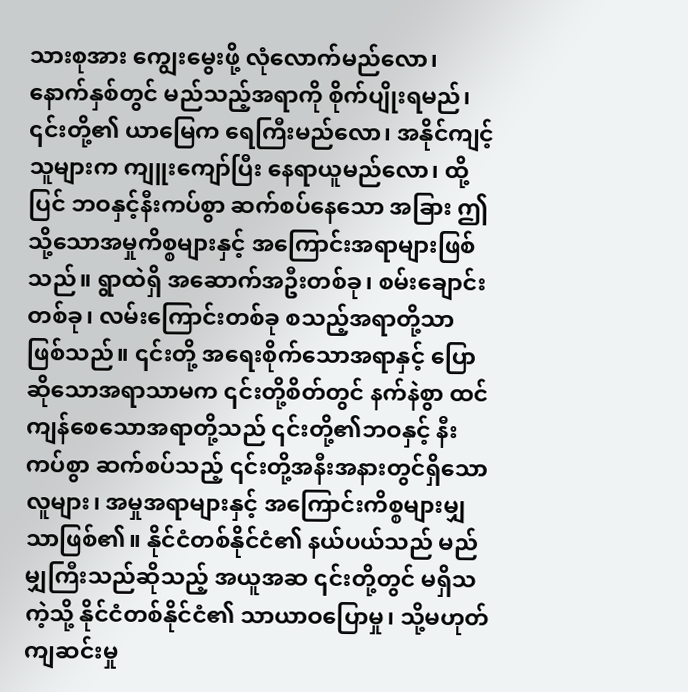သားစုအား ကျွေးမွေးဖို့ လုံလောက်မည်လော၊ နောက်နှစ်တွင် မည်သည့်အရာကို စိုက်ပျိုးရမည်၊ ၎င်းတို့၏ ယာမြေက ရေကြီးမည်လော၊ အနိုင်ကျင့်သူများက ကျူးကျော်ပြီး နေရာယူမည်လော၊ ထို့ပြင် ဘဝနှင့်နီးကပ်စွာ ဆက်စပ်နေသော အခြား ဤသို့သောအမှုကိစ္စများနှင့် အကြောင်းအရာများဖြစ်သည်။ ရွာထဲရှိ အဆောက်အဦးတစ်ခု၊ စမ်းချောင်းတစ်ခု၊ လမ်းကြောင်းတစ်ခု စသည့်အရာတို့သာ ဖြစ်သည်။ ၎င်းတို့ အရေးစိုက်သောအရာနှင့် ပြောဆိုသောအရာသာမက ၎င်းတို့စိတ်တွင် နက်နဲစွာ ထင်ကျန်စေသောအရာတို့သည် ၎င်းတို့၏ဘဝနှင့် နီးကပ်စွာ ဆက်စပ်သည့် ၎င်းတို့အနီးအနားတွင်ရှိသော လူများ၊ အမှုအရာများနှင့် အကြောင်းကိစ္စများမျှသာဖြစ်၏။ နိုင်ငံတစ်နိုင်ငံ၏ နယ်ပယ်သည် မည်မျှကြီးသည်ဆိုသည့် အယူအဆ ၎င်းတို့တွင် မရှိသကဲ့သို့ နိုင်ငံတစ်နိုင်ငံ၏ သာယာဝပြောမှု၊ သို့မဟုတ် ကျဆင်းမှု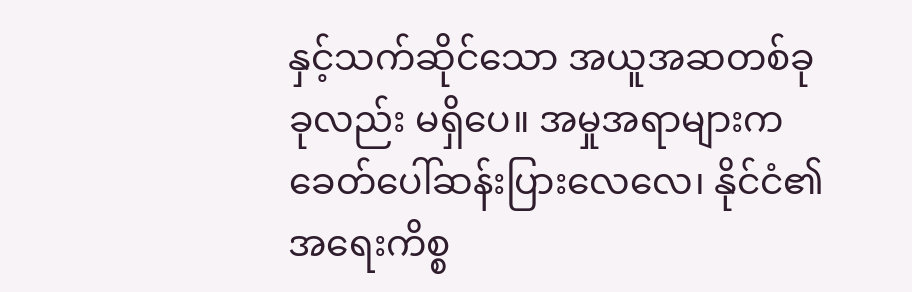နှင့်သက်ဆိုင်သော အယူအဆတစ်ခုခုလည်း မရှိပေ။ အမှုအရာများက ခေတ်ပေါ်ဆန်းပြားလေလေ၊ နိုင်ငံ၏ အရေးကိစ္စ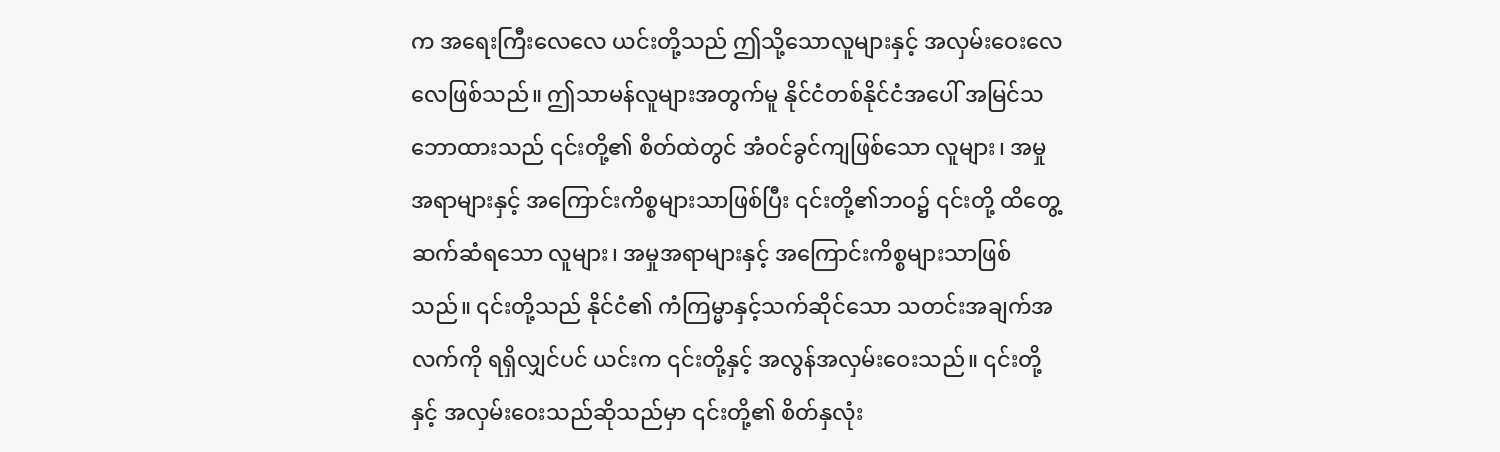က အရေးကြီးလေလေ ယင်းတို့သည် ဤသို့သောလူများနှင့် အလှမ်းဝေးလေလေဖြစ်သည်။ ဤသာမန်လူများအတွက်မူ နိုင်ငံတစ်နိုင်ငံအပေါ် အမြင်သဘောထားသည် ၎င်းတို့၏ စိတ်ထဲတွင် အံဝင်ခွင်ကျဖြစ်သော လူများ၊ အမှုအရာများနှင့် အကြောင်းကိစ္စများသာဖြစ်ပြီး ၎င်းတို့၏ဘဝ၌ ၎င်းတို့ ထိတွေ့ဆက်ဆံရသော လူများ၊ အမှုအရာများနှင့် အကြောင်းကိစ္စများသာဖြစ်သည်။ ၎င်းတို့သည် နိုင်ငံ၏ ကံကြမ္မာနှင့်သက်ဆိုင်သော သတင်းအချက်အလက်ကို ရရှိလျှင်ပင် ယင်းက ၎င်းတို့နှင့် အလွန်အလှမ်းဝေးသည်။ ၎င်းတို့နှင့် အလှမ်းဝေးသည်ဆိုသည်မှာ ၎င်းတို့၏ စိတ်နှလုံး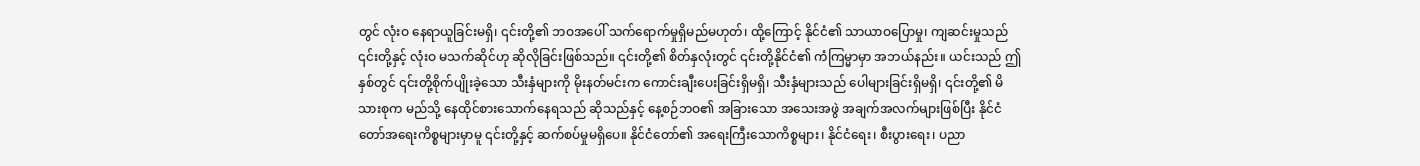တွင် လုံးဝ နေရာယူခြင်းမရှိ၊ ၎င်းတို့၏ ဘဝအပေါ် သက်ရောက်မှုရှိမည်မဟုတ်၊ ထို့ကြောင့် နိုင်ငံ၏ သာယာဝပြောမှု၊ ကျဆင်းမှုသည် ၎င်းတို့နှင့် လုံးဝ မသက်ဆိုင်ဟု ဆိုလိုခြင်းဖြစ်သည်။ ၎င်းတို့၏ စိတ်နှလုံးတွင် ၎င်းတို့နိုင်ငံ၏ ကံကြမ္မာမှာ အဘယ်နည်း။ ယင်းသည် ဤနှစ်တွင် ၎င်းတို့စိုက်ပျိုးခဲ့သော သီးနှံများကို မိုးနတ်မင်းက ကောင်းချီးပေးခြင်းရှိမရှိ၊ သီးနှံများသည် ပေါများခြင်းရှိမရှိ၊ ၎င်းတို့၏ မိသားစုက မည်သို့ နေထိုင်စားသောက်နေရသည် ဆိုသည်နှင့် နေ့စဉ်ဘဝ၏ အခြားသော အသေးအဖွဲ အချက်အလက်များဖြစ်ပြီး နိုင်ငံတော်အရေးကိစ္စများမှာမူ ၎င်းတို့နှင့် ဆက်စပ်မှုမရှိပေ။ နိုင်ငံတော်၏ အရေးကြီးသောကိစ္စများ၊ နိုင်ငံရေး၊ စီးပွားရေး၊ ပညာ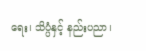ရေး၊ သိပ္ပံနှင့် နည်းပညာ၊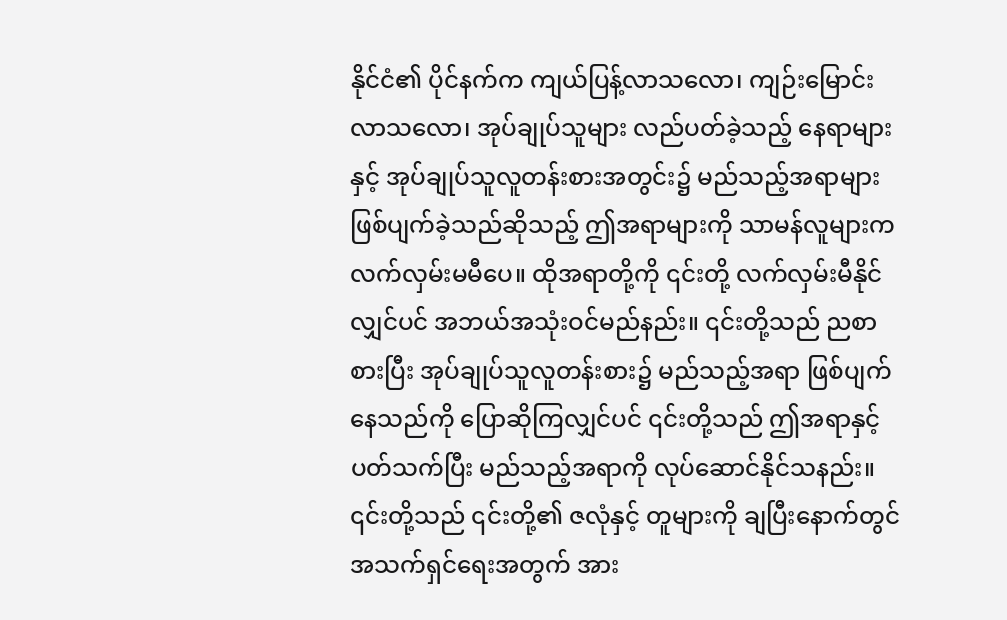နိုင်ငံ၏ ပိုင်နက်က ကျယ်ပြန့်လာသလော၊ ကျဉ်းမြောင်းလာသလော၊ အုပ်ချုပ်သူများ လည်ပတ်ခဲ့သည့် နေရာများနှင့် အုပ်ချုပ်သူလူတန်းစားအတွင်း၌ မည်သည့်အရာများ ဖြစ်ပျက်ခဲ့သည်ဆိုသည့် ဤအရာများကို သာမန်လူများက လက်လှမ်းမမီပေ။ ထိုအရာတို့ကို ၎င်းတို့ လက်လှမ်းမီနိုင်လျှင်ပင် အဘယ်အသုံးဝင်မည်နည်း။ ၎င်းတို့သည် ညစာစားပြီး အုပ်ချုပ်သူလူတန်းစား၌ မည်သည့်အရာ ဖြစ်ပျက်နေသည်ကို ပြောဆိုကြလျှင်ပင် ၎င်းတို့သည် ဤအရာနှင့်ပတ်သက်ပြီး မည်သည့်အရာကို လုပ်ဆောင်နိုင်သနည်း။ ၎င်းတို့သည် ၎င်းတို့၏ ဇလုံနှင့် တူများကို ချပြီးနောက်တွင် အသက်ရှင်ရေးအတွက် အား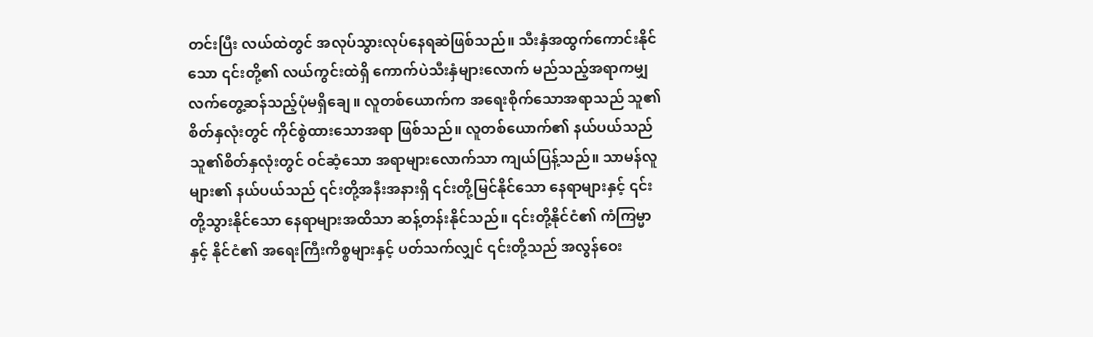တင်းပြီး လယ်ထဲတွင် အလုပ်သွားလုပ်နေရဆဲဖြစ်သည်။ သီးနှံအထွက်ကောင်းနိုင်သော ၎င်းတို့၏ လယ်ကွင်းထဲရှိ ကောက်ပဲသီးနှံများလောက် မည်သည့်အရာကမျှ လက်တွေ့ဆန်သည့်ပုံမရှိချေ။ လူတစ်ယောက်က အရေးစိုက်သောအရာသည် သူ၏စိတ်နှလုံးတွင် ကိုင်စွဲထားသောအရာ ဖြစ်သည်။ လူတစ်ယောက်၏ နယ်ပယ်သည် သူ၏စိတ်နှလုံးတွင် ဝင်ဆံ့သော အရာများလောက်သာ ကျယ်ပြန့်သည်။ သာမန်လူများ၏ နယ်ပယ်သည် ၎င်းတို့အနီးအနားရှိ ၎င်းတို့မြင်နိုင်သော နေရာများနှင့် ၎င်းတို့သွားနိုင်သော နေရာများအထိသာ ဆန့်တန်းနိုင်သည်။ ၎င်းတို့နိုင်ငံ၏ ကံကြမ္မာနှင့် နိုင်ငံ၏ အရေးကြီးကိစ္စများနှင့် ပတ်သက်လျှင် ၎င်းတို့သည် အလွန်ဝေး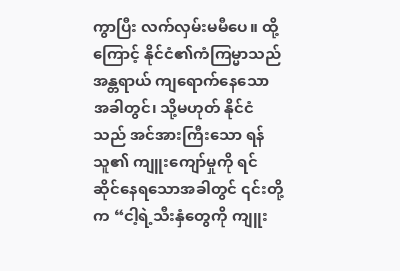ကွာပြီး လက်လှမ်းမမီပေ။ ထို့ကြောင့် နိုင်ငံ၏ကံကြမ္မာသည် အန္တရာယ် ကျရောက်နေသောအခါတွင်၊ သို့မဟုတ် နိုင်ငံသည် အင်အားကြီးသော ရန်သူ၏ ကျူးကျော်မှုကို ရင်ဆိုင်နေရသောအခါတွင် ၎င်းတို့က “ငါ့ရဲ့သီးနှံတွေကို ကျူး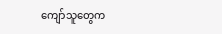ကျော်သူတွေက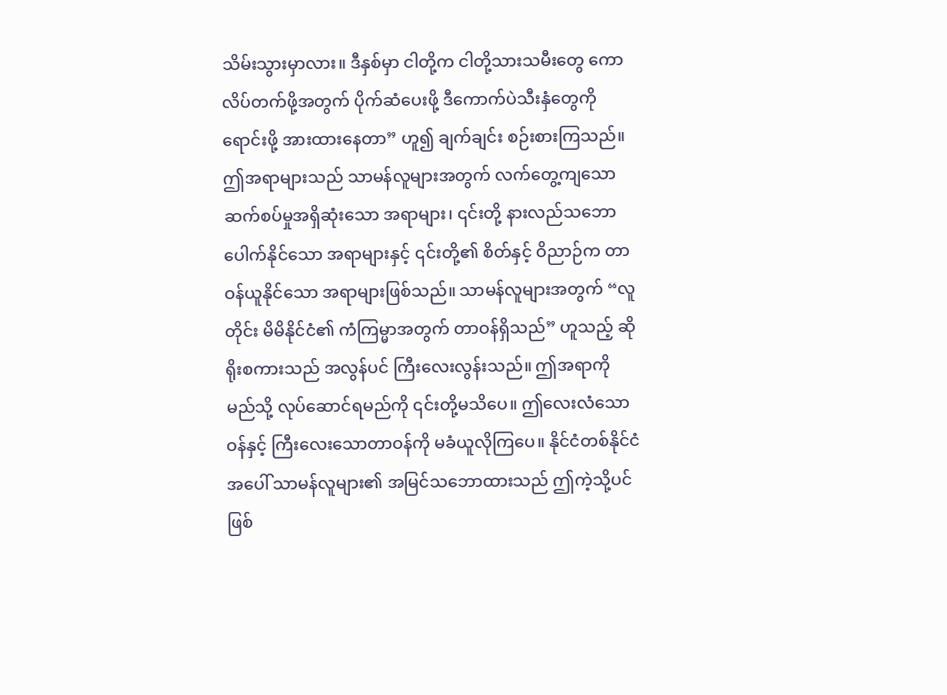သိမ်းသွားမှာလား။ ဒီနှစ်မှာ ငါတို့က ငါတို့သားသမီးတွေ ကောလိပ်တက်ဖို့အတွက် ပိုက်ဆံပေးဖို့ ဒီကောက်ပဲသီးနှံတွေကို ရောင်းဖို့ အားထားနေတာ” ဟူ၍ ချက်ချင်း စဉ်းစားကြသည်။ ဤအရာများသည် သာမန်လူများအတွက် လက်တွေ့ကျသော ဆက်စပ်မှုအရှိဆုံးသော အရာများ၊ ၎င်းတို့ နားလည်သဘောပေါက်နိုင်သော အရာများနှင့် ၎င်းတို့၏ စိတ်နှင့် ဝိညာဉ်က တာဝန်ယူနိုင်သော အရာများဖြစ်သည်။ သာမန်လူများအတွက် “လူတိုင်း မိမိနိုင်ငံ၏ ကံကြမ္မာအတွက် တာဝန်ရှိသည်” ဟူသည့် ဆိုရိုးစကားသည် အလွန်ပင် ကြီးလေးလွန်းသည်။ ဤအရာကို မည်သို့ လုပ်ဆောင်ရမည်ကို ၎င်းတို့မသိပေ။ ဤလေးလံသောဝန်နှင့် ကြီးလေးသောတာဝန်ကို မခံယူလိုကြပေ။ နိုင်ငံတစ်နိုင်ငံအပေါ် သာမန်လူများ၏ အမြင်သဘောထားသည် ဤကဲ့သို့ပင်ဖြစ်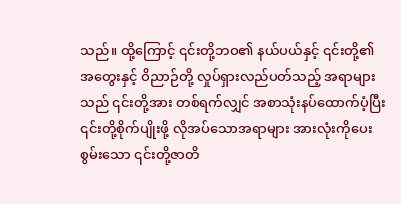သည်။ ထို့ကြောင့် ၎င်းတို့ဘဝ၏ နယ်ပယ်နှင့် ၎င်းတို့၏ အတွေးနှင့် ဝိညာဉ်တို့ လှုပ်ရှားလည်ပတ်သည့် အရာများသည် ၎င်းတို့အား တစ်ရက်လျှင် အစာသုံးနပ်ထောက်ပံ့ပြီး ၎င်းတို့စိုက်ပျိုးဖို့ လိုအပ်သောအရာများ အားလုံးကိုပေးစွမ်းသော ၎င်းတို့ဇာတိ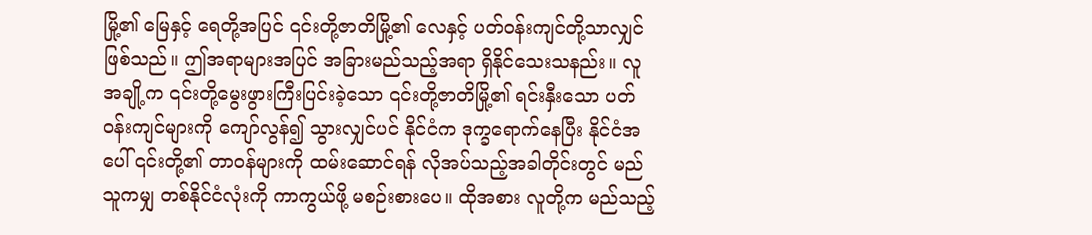မြို့၏ မြေနှင့် ရေတို့အပြင် ၎င်းတို့ဇာတိမြို့၏ လေနှင့် ပတ်ဝန်းကျင်တို့သာလျှင် ဖြစ်သည်။ ဤအရာများအပြင် အခြားမည်သည့်အရာ ရှိနိုင်သေးသနည်း။ လူအချို့က ၎င်းတို့မွေးဖွားကြီးပြင်းခဲ့သော ၎င်းတို့ဇာတိမြို့၏ ရင်းနှီးသော ပတ်ဝန်းကျင်များကို ကျော်လွန်၍ သွားလျှင်ပင် နိုင်ငံက ဒုက္ခရောက်နေပြီး နိုင်ငံအပေါ် ၎င်းတို့၏ တာဝန်များကို ထမ်းဆောင်ရန် လိုအပ်သည့်အခါတိုင်းတွင် မည်သူကမျှ တစ်နိုင်ငံလုံးကို ကာကွယ်ဖို့ မစဉ်းစားပေ။ ထိုအစား လူတို့က မည်သည့်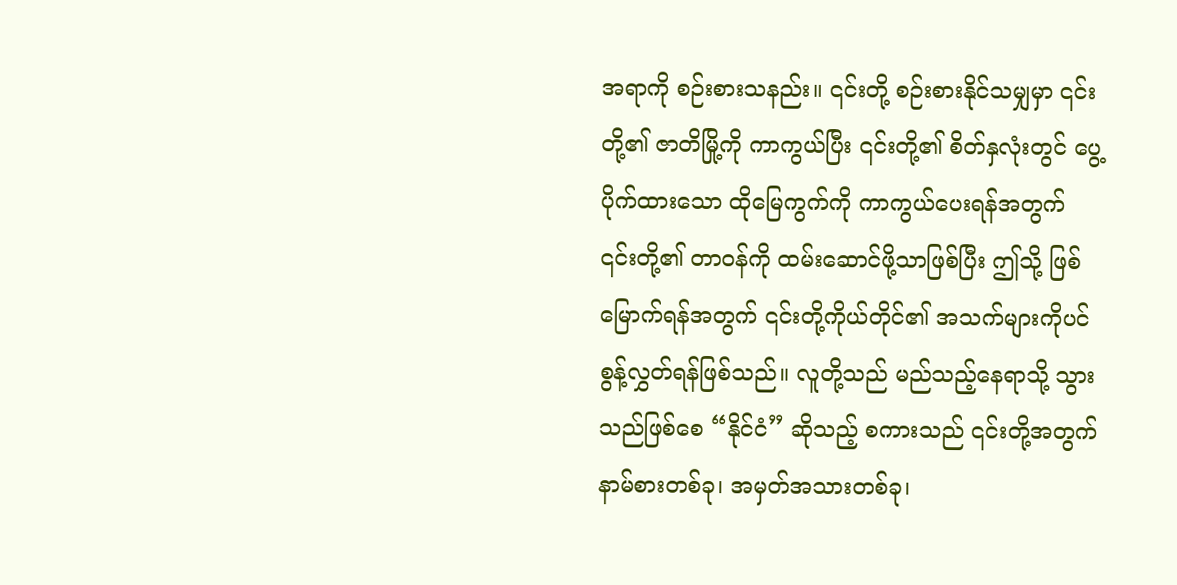အရာကို စဉ်းစားသနည်း။ ၎င်းတို့ စဉ်းစားနိုင်သမျှမှာ ၎င်းတို့၏ ဇာတိမြို့ကို ကာကွယ်ပြီး ၎င်းတို့၏ စိတ်နှလုံးတွင် ပွေ့ပိုက်ထားသော ထိုမြေကွက်ကို ကာကွယ်ပေးရန်အတွက် ၎င်းတို့၏ တာဝန်ကို ထမ်းဆောင်ဖို့သာဖြစ်ပြီး ဤသို့ ဖြစ်မြောက်ရန်အတွက် ၎င်းတို့ကိုယ်တိုင်၏ အသက်များကိုပင် စွန့်လွှတ်ရန်ဖြစ်သည်။ လူတို့သည် မည်သည့်နေရာသို့ သွားသည်ဖြစ်စေ “နိုင်ငံ” ဆိုသည့် စကားသည် ၎င်းတို့အတွက် နာမ်စားတစ်ခု၊ အမှတ်အသားတစ်ခု၊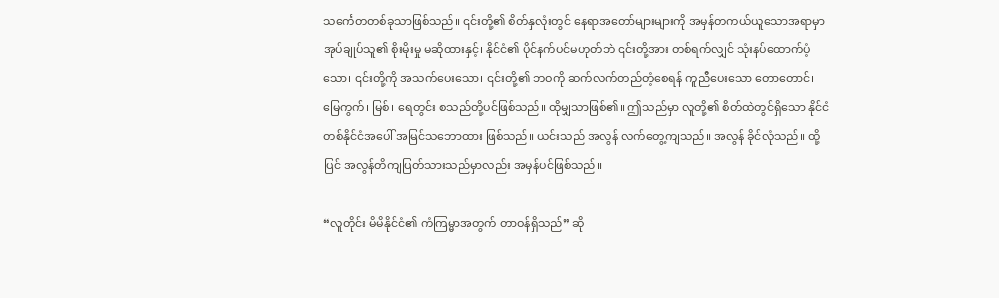သင်္ကေတတစ်ခုသာဖြစ်သည်။ ၎င်းတို့၏ စိတ်နှလုံးတွင် နေရာအတော်များများကို အမှန်တကယ်ယူသောအရာမှာ အုပ်ချုပ်သူ၏ စိုးမိုးမှု မဆိုထားနှင့်၊ နိုင်ငံ၏ ပိုင်နက်ပင်မဟုတ်ဘဲ ၎င်းတို့အား တစ်ရက်လျှင် သုံးနပ်ထောက်ပံ့သော၊ ၎င်းတို့ကို အသက်ပေးသော၊ ၎င်းတို့၏ ဘဝကို ဆက်လက်တည်တံ့စေရန် ကူညီပေးသော တောတောင်၊ မြေကွက်၊ မြစ်၊ ရေတွင်း စသည်တို့ပင်ဖြစ်သည်။ ထိုမျှသာဖြစ်၏။ ဤသည်မှာ လူတို့၏ စိတ်ထဲတွင်ရှိသော နိုင်ငံတစ်နိုင်ငံအပေါ် အမြင်သဘောထား ဖြစ်သည်။ ယင်းသည် အလွန် လက်တွေ့ကျသည်။ အလွန် ခိုင်လုံသည်။ ထို့ပြင် အလွန်တိကျပြတ်သားသည်မှာလည်း အမှန်ပင်ဖြစ်သည်။

“လူတိုင်း မိမိနိုင်ငံ၏ ကံကြမ္မာအတွက် တာဝန်ရှိသည်” ဆို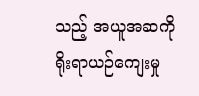သည့် အယူအဆကို ရိုးရာယဉ်ကျေးမှု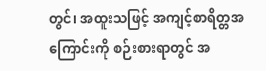တွင်၊ အထူးသဖြင့် အကျင့်စာရိတ္တအကြောင်းကို စဉ်းစားရာတွင် အ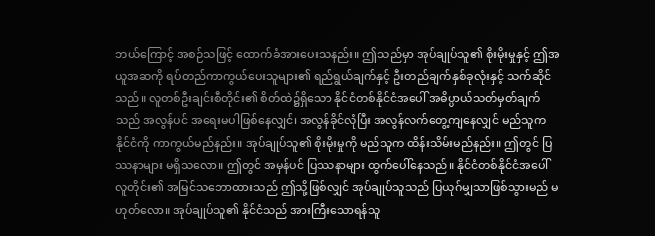ဘယ်ကြောင့် အစဉ်သဖြင့် ထောက်ခံအားပေးသနည်း။ ဤသည်မှာ အုပ်ချုပ်သူ၏ စိုးမိုးမှုနှင့် ဤအယူအဆကို ရပ်တည်ကာကွယ်ပေးသူများ၏ ရည်ရွယ်ချက်နှင့် ဦးတည်ချက်နှစ်ခုလုံးနှင့် သက်ဆိုင်သည်။ လူတစ်ဦးချင်းစီတိုင်း၏ စိတ်ထဲ၌ရှိသော နိုင်ငံတစ်နိုင်ငံအပေါ် အဓိပ္ပာယ်သတ်မှတ်ချက်သည် အလွန်ပင် အရေးမပါဖြစ်နေလျှင်၊ အလွန်ခိုင်လုံပြီး အလွန်လက်တွေ့ကျနေလျှင် မည်သူက နိုင်ငံကို ကာကွယ်မည်နည်း။ အုပ်ချုပ်သူ၏ စိုးမိုးမှုကို မည်သူက ထိန်းသိမ်းမည်နည်း။ ဤတွင် ပြဿနာများ မရှိသလော။ ဤတွင် အမှန်ပင် ပြဿနာများ ထွက်ပေါ်နေသည်။ နိုင်ငံတစ်နိုင်ငံအပေါ် လူတိုင်း၏ အမြင်သဘောထားသည် ဤသို့ဖြစ်လျှင် အုပ်ချုပ်သူသည် ပြယုဂ်မျှသာဖြစ်သွားမည် မဟုတ်လော။ အုပ်ချုပ်သူ၏ နိုင်ငံသည် အားကြီးသောရန်သူ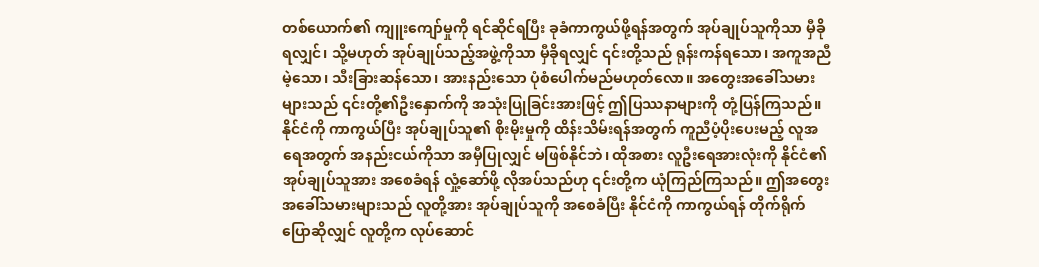တစ်ယောက်၏ ကျူးကျော်မှုကို ရင်ဆိုင်ရပြီး ခုခံကာကွယ်ဖို့ရန်အတွက် အုပ်ချုပ်သူကိုသာ မှီခိုရလျှင်၊ သို့မဟုတ် အုပ်ချုပ်သည့်အဖွဲ့ကိုသာ မှီခိုရလျှင် ၎င်းတို့သည် ရုန်းကန်ရသော၊ အကူအညီမဲ့သော၊ သီးခြားဆန်သော၊ အားနည်းသော ပုံစံပေါက်မည်မဟုတ်လော။ အတွေးအခေါ်သမားများသည် ၎င်းတို့၏ဦးနှောက်ကို အသုံးပြုခြင်းအားဖြင့် ဤပြဿနာများကို တုံ့ပြန်ကြသည်။ နိုင်ငံကို ကာကွယ်ပြီး အုပ်ချုပ်သူ၏ စိုးမိုးမှုကို ထိန်းသိမ်းရန်အတွက် ကူညီပံ့ပိုးပေးမည့် လူအရေအတွက် အနည်းငယ်ကိုသာ အမှီပြုလျှင် မဖြစ်နိုင်ဘဲ၊ ထိုအစား လူဦးရေအားလုံးကို နိုင်ငံ၏ အုပ်ချုပ်သူအား အစေခံရန် လှုံ့ဆော်ဖို့ လိုအပ်သည်ဟု ၎င်းတို့က ယုံကြည်ကြသည်။ ဤအတွေးအခေါ်သမားများသည် လူတို့အား အုပ်ချုပ်သူကို အစေခံပြီး နိုင်ငံကို ကာကွယ်ရန် တိုက်ရိုက်ပြောဆိုလျှင် လူတို့က လုပ်ဆောင်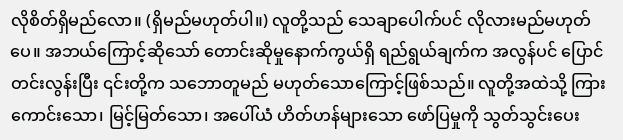လိုစိတ်ရှိမည်လော။ (ရှိမည်မဟုတ်ပါ။) လူတို့သည် သေချာပေါက်ပင် လိုလားမည်မဟုတ်ပေ။ အဘယ်ကြောင့်ဆိုသော် တောင်းဆိုမှုနောက်ကွယ်ရှိ ရည်ရွယ်ချက်က အလွန်ပင် ပြောင်တင်းလွန်းပြီး ၎င်းတို့က သဘောတူမည် မဟုတ်သောကြောင့်ဖြစ်သည်။ လူတို့အထဲသို့ ကြားကောင်းသော၊ မြင့်မြတ်သော၊ အပေါ်ယံ ဟိတ်ဟန်များသော ဖော်ပြမှုကို သွတ်သွင်းပေး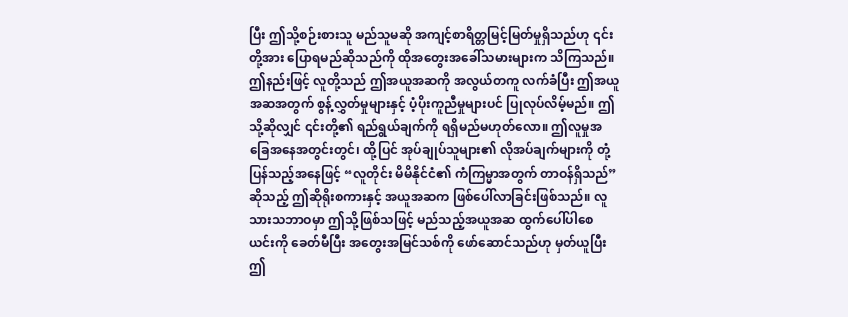ပြီး ဤသို့စဉ်းစားသူ မည်သူမဆို အကျင့်စာရိတ္တမြင့်မြတ်မှုရှိသည်ဟု ၎င်းတို့အား ပြောရမည်ဆိုသည်ကို ထိုအတွေးအခေါ်သမားများက သိကြသည်။ ဤနည်းဖြင့် လူတို့သည် ဤအယူအဆကို အလွယ်တကူ လက်ခံပြီး ဤအယူအဆအတွက် စွန့်လွှတ်မှုများနှင့် ပံ့ပိုးကူညီမှုများပင် ပြုလုပ်လိမ့်မည်။ ဤသို့ဆိုလျှင် ၎င်းတို့၏ ရည်ရွယ်ချက်ကို ရရှိမည်မဟုတ်လော။ ဤလူမှုအခြေအနေအတွင်းတွင်၊ ထို့ပြင် အုပ်ချုပ်သူများ၏ လိုအပ်ချက်များကို တုံ့ပြန်သည့်အနေဖြင့် “လူတိုင်း မိမိနိုင်ငံ၏ ကံကြမ္မာအတွက် တာဝန်ရှိသည်” ဆိုသည့် ဤဆိုရိုးစကားနှင့် အယူအဆက ဖြစ်ပေါ်လာခြင်းဖြစ်သည်။ လူသားသဘာဝမှာ ဤသို့ဖြစ်သဖြင့် မည်သည့်အယူအဆ ထွက်ပေါ်ပါစေ ယင်းကို ခေတ်မီပြီး အတွေးအမြင်သစ်ကို ဖော်ဆောင်သည်ဟု မှတ်ယူပြီး ဤ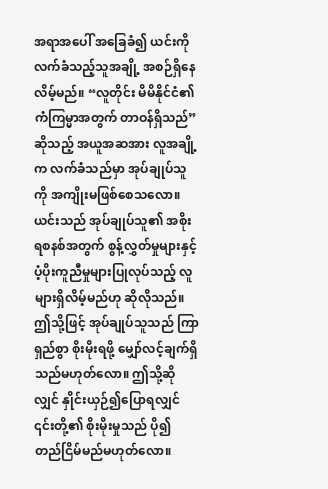အရာအပေါ် အခြေခံ၍ ယင်းကို လက်ခံသည့်သူအချို့ အစဉ်ရှိနေလိမ့်မည်။ “လူတိုင်း မိမိနိုင်ငံ၏ ကံကြမ္မာအတွက် တာဝန်ရှိသည်” ဆိုသည့် အယူအဆအား လူအချို့က လက်ခံသည်မှာ အုပ်ချုပ်သူကို အကျိုးမဖြစ်စေသလော။ ယင်းသည် အုပ်ချုပ်သူ၏ အစိုးရစနစ်အတွက် စွန့်လွှတ်မှုများနှင့် ပံ့ပိုးကူညီမှုများပြုလုပ်သည့် လူများရှိလိမ့်မည်ဟု ဆိုလိုသည်။ ဤသို့ဖြင့် အုပ်ချုပ်သူသည် ကြာရှည်စွာ စိုးမိုးရဖို့ မျှော်လင့်ချက်ရှိသည်မဟုတ်လော။ ဤသို့ဆိုလျှင် နှိုင်းယှဉ်၍ပြောရလျှင် ၎င်းတို့၏ စိုးမိုးမှုသည် ပို၍ တည်ငြိမ်မည်မဟုတ်လော။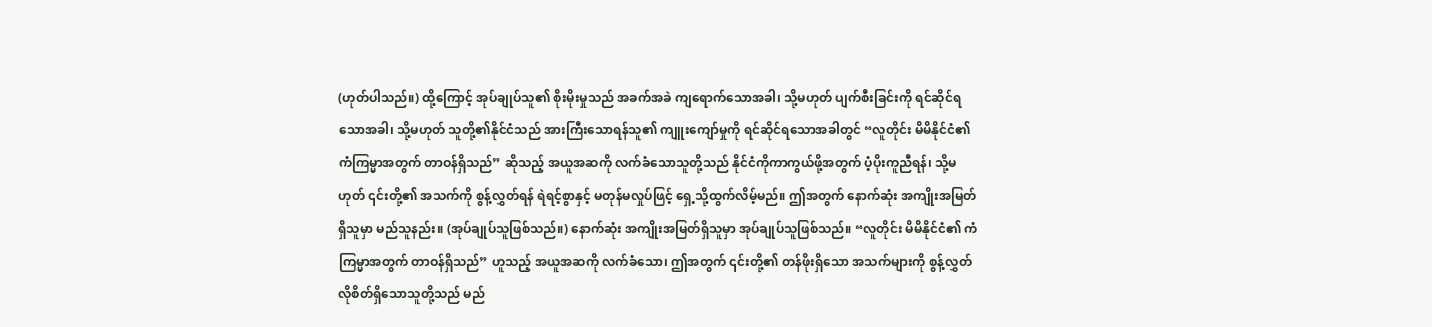(ဟုတ်ပါသည်။) ထို့ကြောင့် အုပ်ချုပ်သူ၏ စိုးမိုးမှုသည် အခက်အခဲ ကျရောက်သောအခါ၊ သို့မဟုတ် ပျက်စီးခြင်းကို ရင်ဆိုင်ရသောအခါ၊ သို့မဟုတ် သူတို့၏နိုင်ငံသည် အားကြီးသောရန်သူ၏ ကျူးကျော်မှုကို ရင်ဆိုင်ရသောအခါတွင် “လူတိုင်း မိမိနိုင်ငံ၏ ကံကြမ္မာအတွက် တာဝန်ရှိသည်” ဆိုသည့် အယူအဆကို လက်ခံသောသူတို့သည် နိုင်ငံကိုကာကွယ်ဖို့အတွက် ပံ့ပိုးကူညီရန်၊ သို့မဟုတ် ၎င်းတို့၏ အသက်ကို စွန့်လွှတ်ရန် ရဲရင့်စွာနှင့် မတုန်မလှုပ်ဖြင့် ရှေ့သို့ထွက်လိမ့်မည်။ ဤအတွက် နောက်ဆုံး အကျိုးအမြတ်ရှိသူမှာ မည်သူနည်း။ (အုပ်ချုပ်သူဖြစ်သည်။) နောက်ဆုံး အကျိုးအမြတ်ရှိသူမှာ အုပ်ချုပ်သူဖြစ်သည်။ “လူတိုင်း မိမိနိုင်ငံ၏ ကံကြမ္မာအတွက် တာဝန်ရှိသည်” ဟူသည့် အယူအဆကို လက်ခံသော၊ ဤအတွက် ၎င်းတို့၏ တန်ဖိုးရှိသော အသက်များကို စွန့်လွှတ်လိုစိတ်ရှိသောသူတို့သည် မည်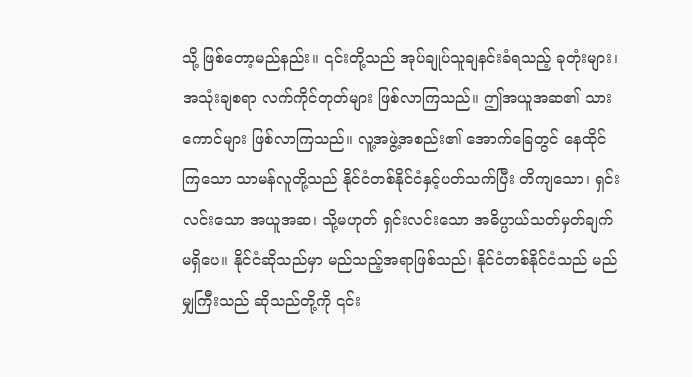သို့ ဖြစ်တော့မည်နည်း။ ၎င်းတို့သည် အုပ်ချုပ်သူချနင်းခံရသည့် ခုတုံးများ၊ အသုံးချစရာ လက်ကိုင်တုတ်များ ဖြစ်လာကြသည်။ ဤအယူအဆ၏ သားကောင်များ ဖြစ်လာကြသည်။ လူ့အဖွဲ့အစည်း၏ အောက်ခြေတွင် နေထိုင်ကြသော သာမန်လူတို့သည် နိုင်ငံတစ်နိုင်ငံနှင့်ပတ်သက်ပြီး တိကျသော၊ ရှင်းလင်းသော အယူအဆ၊ သို့မဟုတ် ရှင်းလင်းသော အဓိပ္ပာယ်သတ်မှတ်ချက် မရှိပေ။ နိုင်ငံဆိုသည်မှာ မည်သည့်အရာဖြစ်သည်၊ နိုင်ငံတစ်နိုင်ငံသည် မည်မျှကြီးသည် ဆိုသည်တို့ကို ၎င်း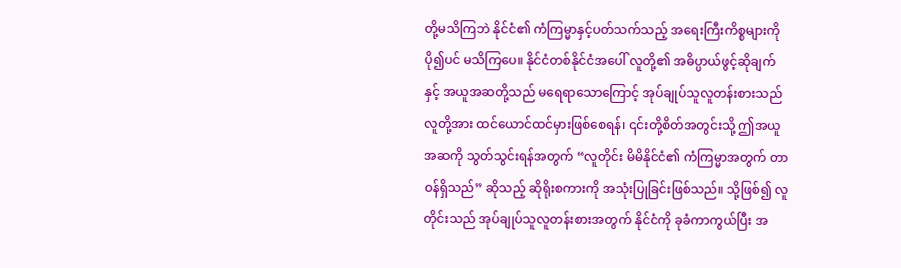တို့မသိကြဘဲ နိုင်ငံ၏ ကံကြမ္မာနှင့်ပတ်သက်သည့် အရေးကြီးကိစ္စများကို ပို၍ပင် မသိကြပေ။ နိုင်ငံတစ်နိုင်ငံအပေါ် လူတို့၏ အဓိပ္ပာယ်ဖွင့်ဆိုချက်နှင့် အယူအဆတို့သည် မရေရာသောကြောင့် အုပ်ချုပ်သူလူတန်းစားသည် လူတို့အား ထင်ယောင်ထင်မှားဖြစ်စေရန်၊ ၎င်းတို့စိတ်အတွင်းသို့ ဤအယူအဆကို သွတ်သွင်းရန်အတွက် “လူတိုင်း မိမိနိုင်ငံ၏ ကံကြမ္မာအတွက် တာဝန်ရှိသည်” ဆိုသည့် ဆိုရိုးစကားကို အသုံးပြုခြင်းဖြစ်သည်။ သို့ဖြစ်၍ လူတိုင်းသည် အုပ်ချုပ်သူလူတန်းစားအတွက် နိုင်ငံကို ခုခံကာကွယ်ပြီး အ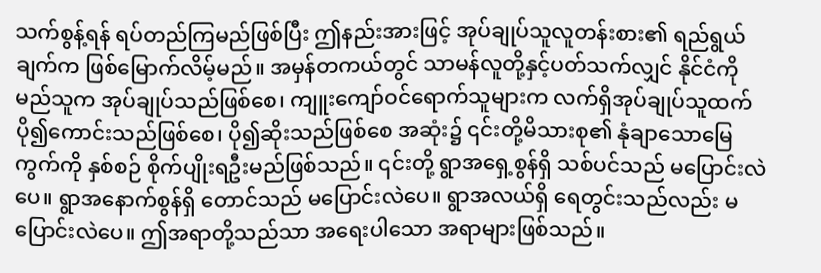သက်စွန့်ရန် ရပ်တည်ကြမည်ဖြစ်ပြီး ဤနည်းအားဖြင့် အုပ်ချုပ်သူလူတန်းစား၏ ရည်ရွယ်ချက်က ဖြစ်မြောက်လိမ့်မည်။ အမှန်တကယ်တွင် သာမန်လူတို့နှင့်ပတ်သက်လျှင် နိုင်ငံကို မည်သူက အုပ်ချုပ်သည်ဖြစ်စေ၊ ကျူးကျော်ဝင်ရောက်သူများက လက်ရှိအုပ်ချုပ်သူထက် ပို၍ကောင်းသည်ဖြစ်စေ၊ ပို၍ဆိုးသည်ဖြစ်စေ အဆုံး၌ ၎င်းတို့မိသားစု၏ နုံချာသောမြေကွက်ကို နှစ်စဉ် စိုက်ပျိုးရဦးမည်ဖြစ်သည်။ ၎င်းတို့ ရွာအရှေ့စွန်ရှိ သစ်ပင်သည် မပြောင်းလဲပေ။ ရွာအနောက်စွန်ရှိ တောင်သည် မပြောင်းလဲပေ။ ရွာအလယ်ရှိ ရေတွင်းသည်လည်း မပြောင်းလဲပေ။ ဤအရာတို့သည်သာ အရေးပါသော အရာများဖြစ်သည်။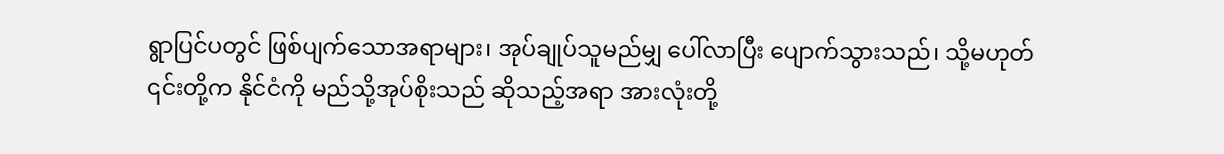ရွာပြင်ပတွင် ဖြစ်ပျက်သောအရာများ၊ အုပ်ချုပ်သူမည်မျှ ပေါ်လာပြီး ပျောက်သွားသည်၊ သို့မဟုတ် ၎င်းတို့က နိုင်ငံကို မည်သို့အုပ်စိုးသည် ဆိုသည့်အရာ အားလုံးတို့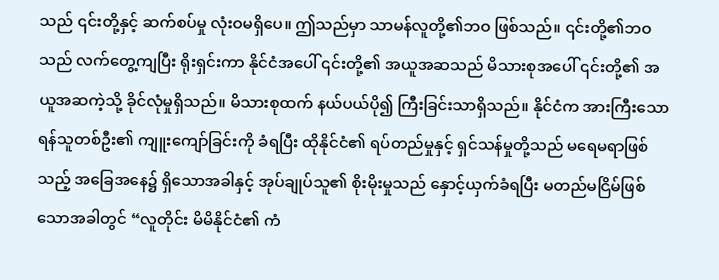သည် ၎င်းတို့နှင့် ဆက်စပ်မှု လုံးဝမရှိပေ။ ဤသည်မှာ သာမန်လူတို့၏ဘဝ ဖြစ်သည်။ ၎င်းတို့၏ဘဝသည် လက်တွေ့ကျပြီး ရိုးရှင်းကာ နိုင်ငံအပေါ် ၎င်းတို့၏ အယူအဆသည် မိသားစုအပေါ် ၎င်းတို့၏ အယူအဆကဲ့သို့ ခိုင်လုံမှုရှိသည်။ မိသားစုထက် နယ်ပယ်ပို၍ ကြီးခြင်းသာရှိသည်။ နိုင်ငံက အားကြီးသော ရန်သူတစ်ဦး၏ ကျူးကျော်ခြင်းကို ခံရပြီး ထိုနိုင်ငံ၏ ရပ်တည်မှုနှင့် ရှင်သန်မှုတို့သည် မရေမရာဖြစ်သည့် အခြေအနေ၌ ရှိသောအခါနှင့် အုပ်ချုပ်သူ၏ စိုးမိုးမှုသည် နှောင့်ယှက်ခံရပြီး မတည်မငြိမ်ဖြစ်သောအခါတွင် “လူတိုင်း မိမိနိုင်ငံ၏ ကံ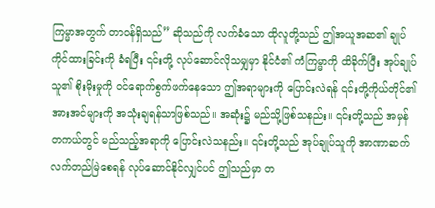ကြမ္မာအတွက် တာဝန်ရှိသည်” ဆိုသည်ကို လက်ခံသော ထိုလူတို့သည် ဤအယူအဆ၏ ချုပ်ကိုင်ထားခြင်းကို ခံရပြီး ၎င်းတို့ လုပ်ဆောင်လိုသမျှမှာ နိုင်ငံ၏ ကံကြမ္မာကို ထိခိုက်ပြီး အုပ်ချုပ်သူ၏ စိုးမိုးမှုကို ဝင်ရောက်စွက်ဖက်နေသော ဤအရာများကို ပြောင်းလဲရန် ၎င်းတို့ကိုယ်တိုင်၏ အားအင်များကို အသုံးချရန်သာဖြစ်သည်။ အဆုံး၌ မည်သို့ဖြစ်သနည်း။ ၎င်းတို့သည် အမှန်တကယ်တွင် မည်သည့်အရာကို ပြောင်းလဲသနည်း။ ၎င်းတို့သည် အုပ်ချုပ်သူကို အာဏာဆက်လက်တည်မြဲစေရန် လုပ်ဆောင်နိုင်လျှင်ပင် ဤသည်မှာ တ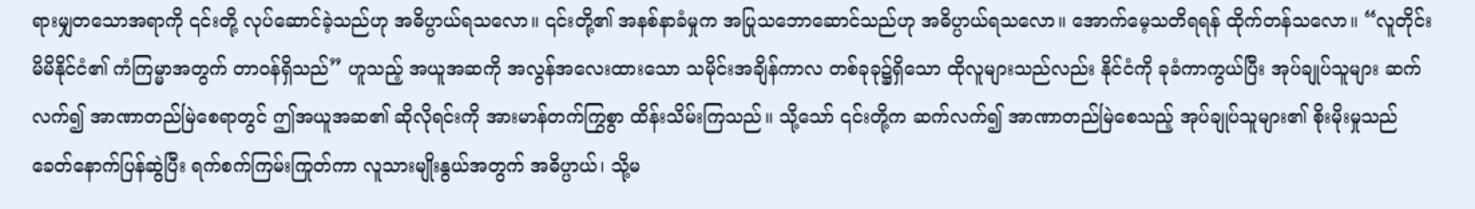ရားမျှတသောအရာကို ၎င်းတို့ လုပ်ဆောင်ခဲ့သည်ဟု အဓိပ္ပာယ်ရသလော။ ၎င်းတို့၏ အနစ်နာခံမှုက အပြုသဘောဆောင်သည်ဟု အဓိပ္ပာယ်ရသလော။ အောက်မေ့သတိရရန် ထိုက်တန်သလော။ “လူတိုင်း မိမိနိုင်ငံ၏ ကံကြမ္မာအတွက် တာဝန်ရှိသည်” ဟူသည့် အယူအဆကို အလွန်အလေးထားသော သမိုင်းအချိန်ကာလ တစ်ခုခု၌ရှိသော ထိုလူများသည်လည်း နိုင်ငံကို ခုခံကာကွယ်ပြီး အုပ်ချုပ်သူများ ဆက်လက်၍ အာဏာတည်မြဲစေရာတွင် ဤအယူအဆ၏ ဆိုလိုရင်းကို အားမာန်တက်ကြွစွာ ထိန်းသိမ်းကြသည်။ သို့သော် ၎င်းတို့က ဆက်လက်၍ အာဏာတည်မြဲစေသည့် အုပ်ချုပ်သူများ၏ စိုးမိုးမှုသည် ခေတ်နောက်ပြန်ဆွဲပြီး ရက်စက်ကြမ်းကြုတ်ကာ လူသားမျိုးနွယ်အတွက် အဓိပ္ပာယ်၊ သို့မ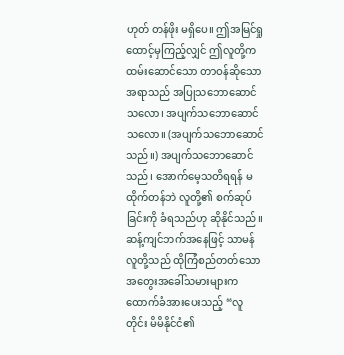ဟုတ် တန်ဖိုး မရှိပေ။ ဤအမြင်ရှုထောင့်မှကြည့်လျှင် ဤလူတို့က ထမ်းဆောင်သော တာဝန်ဆိုသောအရာသည် အပြုသဘောဆောင်သလော၊ အပျက်သဘောဆောင်သလော။ (အပျက်သဘောဆောင်သည်။) အပျက်သဘောဆောင်သည်၊ အောက်မေ့သတိရရန် မထိုက်တန်ဘဲ လူတို့၏ စက်ဆုပ်ခြင်းကို ခံရသည်ဟု ဆိုနိုင်သည်။ ဆန့်ကျင်ဘက်အနေဖြင့် သာမန်လူတို့သည် ထိုကြံစည်တတ်သော အတွေးအခေါ်သမားများက ထောက်ခံအားပေးသည့် “လူတိုင်း မိမိနိုင်ငံ၏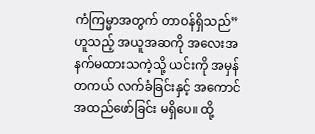ကံကြမ္မာအတွက် တာဝန်ရှိသည်” ဟူသည့် အယူအဆကို အလေးအနက်မထားသကဲ့သို့ ယင်းကို အမှန်တကယ် လက်ခံခြင်းနှင့် အကောင်အထည်ဖော်ခြင်း မရှိပေ။ ထို့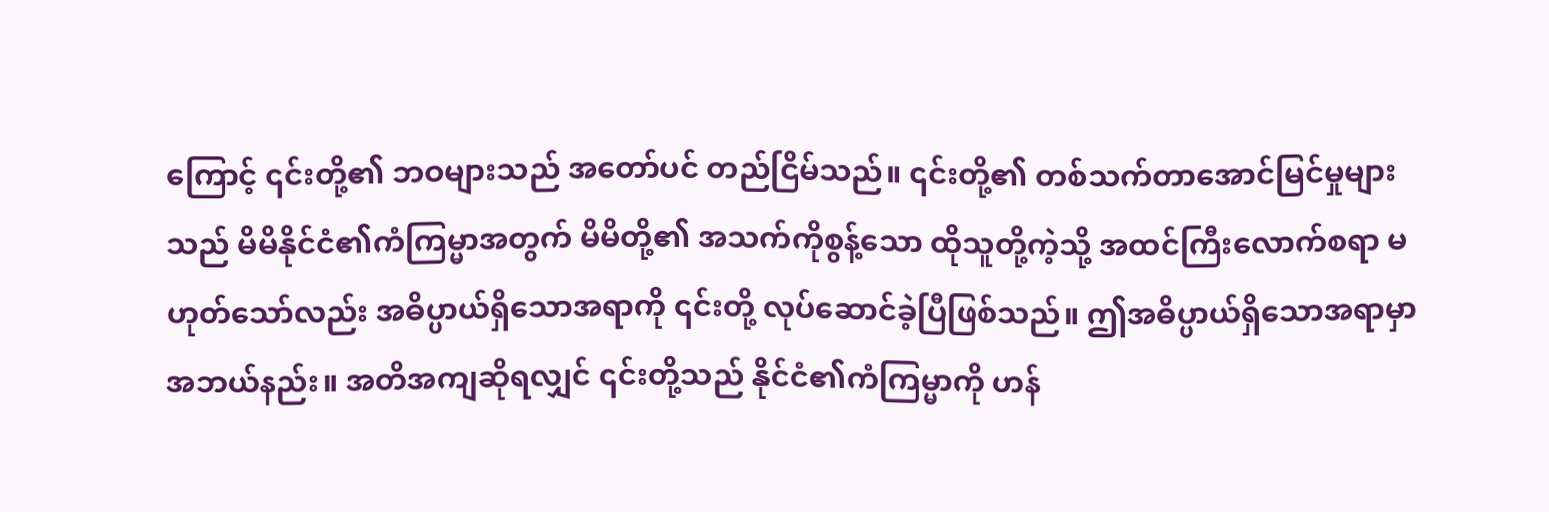ကြောင့် ၎င်းတို့၏ ဘဝများသည် အတော်ပင် တည်ငြိမ်သည်။ ၎င်းတို့၏ တစ်သက်တာအောင်မြင်မှုများသည် မိမိနိုင်ငံ၏ကံကြမ္မာအတွက် မိမိတို့၏ အသက်ကိုစွန့်သော ထိုသူတို့ကဲ့သို့ အထင်ကြီးလောက်စရာ မဟုတ်သော်လည်း အဓိပ္ပာယ်ရှိသောအရာကို ၎င်းတို့ လုပ်ဆောင်ခဲ့ပြီဖြစ်သည်။ ဤအဓိပ္ပာယ်ရှိသောအရာမှာ အဘယ်နည်း။ အတိအကျဆိုရလျှင် ၎င်းတို့သည် နိုင်ငံ၏ကံကြမ္မာကို ဟန်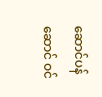ဆောင်ပန်ဆောင် ဝင်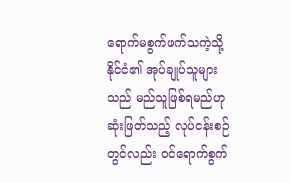ရောက်မစွက်ဖက်သကဲ့သို့ နိုင်ငံ၏ အုပ်ချုပ်သူများသည် မည်သူဖြစ်ရမည်ဟု ဆုံးဖြတ်သည့် လုပ်ငန်းစဉ်တွင်လည်း ဝင်ရောက်စွက်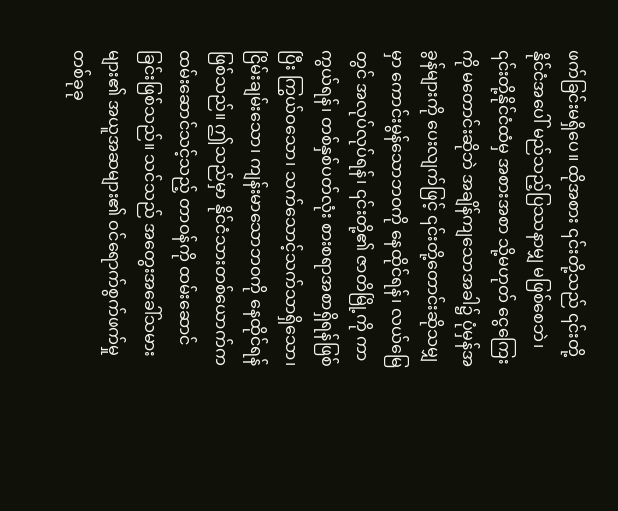ဖက်ခြင်းမရှိပေ။ ထိုအစား ၎င်းတို့သည် ၎င်းတို့နိုင်ငံအပေါ် မည်သည့်ပြဿနာမျှ မဖြစ်စေဘဲ၊ ၎င်းတို့နိုင်ငံထံမှ အစားအစာ သို့မဟုတ် ငွေကြေးကို မတောင်းဆိုဘဲ အချိန်ကျသောအခါ၌ ပုံမှန်အခွန်များကို ပေးလျက်ဖြင့် ၎င်းတို့တောင်းဆိုသမျှမှာ ကောင်းမွန်သောဘဝကို နေထိုင်ရန်၊ လယ်မြေတွင် အလုပ်လုပ်ရန်၊ ၎င်းတို့၏ ဇာတိမြို့ကို ကာကွယ်ရန်၊ တစ်နှစ်ပတ်လုံး စားစရာအစာရှိရန်ဖြစ်ပြီး ကြွယ်ဝသော၊ သက်သောင့်သက်သာရှိသော၊ ငြိမ်းချမ်းသော၊ ကျန်းမာသောဘဝကို နေထိုင်ရန်ဖြစ်သည်။ ဤသည်မှာ နိုင်ငံသားတစ်ယောက်က ထမ်းဆောင်သင့်သည့် တာဝန်ကို ထမ်းဆောင်ခြင်းဖြစ်သည်။ သင်သည် အတွေးအခေါ်သမားများ၏ အယူအဆများ၏ ဝင်ရောက်စွက်ဖက်မှုတစ်ခုခု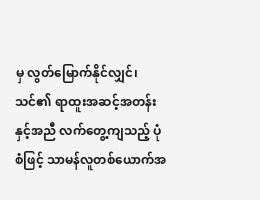မှ လွတ်မြောက်နိုင်လျှင်၊ သင်၏ ရာထူးအဆင့်အတန်းနှင့်အညီ လက်တွေ့ကျသည့် ပုံစံဖြင့် သာမန်လူတစ်ယောက်အ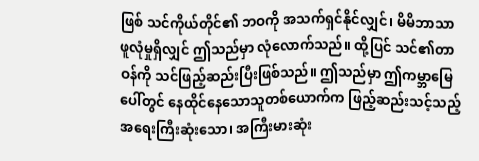ဖြစ် သင်ကိုယ်တိုင်၏ ဘဝကို အသက်ရှင်နိုင်လျှင်၊ မိမိဘာသာ ဖူလုံမှုရှိလျှင် ဤသည်မှာ လုံလောက်သည်။ ထို့ပြင် သင်၏တာဝန်ကို သင်ဖြည့်ဆည်းပြီးဖြစ်သည်။ ဤသည်မှာ ဤကမ္ဘာမြေပေါ်တွင် နေထိုင်နေသောသူတစ်ယောက်က ဖြည့်ဆည်းသင့်သည့် အရေးကြီးဆုံးသော၊ အကြီးမားဆုံး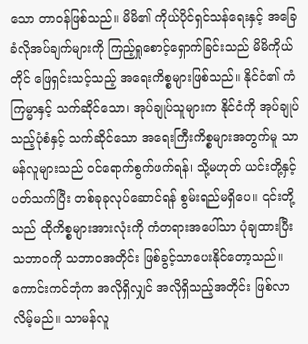သော တာဝန်ဖြစ်သည်။ မိမိ၏ ကိုယ်ပိုင်ရှင်သန်ရေးနှင့် အခြေခံလိုအပ်ချက်များကို ကြည့်ရှုစောင့်ရှောက်ခြင်းသည် မိမိကိုယ်တိုင် ဖြေရှင်းသင့်သည့် အရေးကိစ္စများဖြစ်သည်။ နိုင်ငံ၏ ကံကြမ္မာနှင့် သက်ဆိုင်သော၊ အုပ်ချုပ်သူများက နိုင်ငံကို အုပ်ချုပ်သည့်ပုံစံနှင့် သက်ဆိုင်သော အရေးကြီးကိစ္စများအတွက်မူ သာမန်လူများသည် ဝင်ရောက်စွက်ဖက်ရန်၊ သို့မဟုတ် ယင်းတို့နှင့်ပတ်သက်ပြီး တစ်ခုခုလုပ်ဆောင်ရန် စွမ်းရည်မရှိပေ။ ၎င်းတို့သည် ထိုကိစ္စများအားလုံးကို ကံတရားအပေါ်သာ ပုံချထားပြီး သဘာဝကို သဘာဝအတိုင်း ဖြစ်ခွင့်သာပေးနိုင်တော့သည်။ ကောင်းကင်ဘုံက အလိုရှိလျှင် အလိုရှိသည့်အတိုင်း ဖြစ်လာလိမ့်မည်။ သာမန်လူ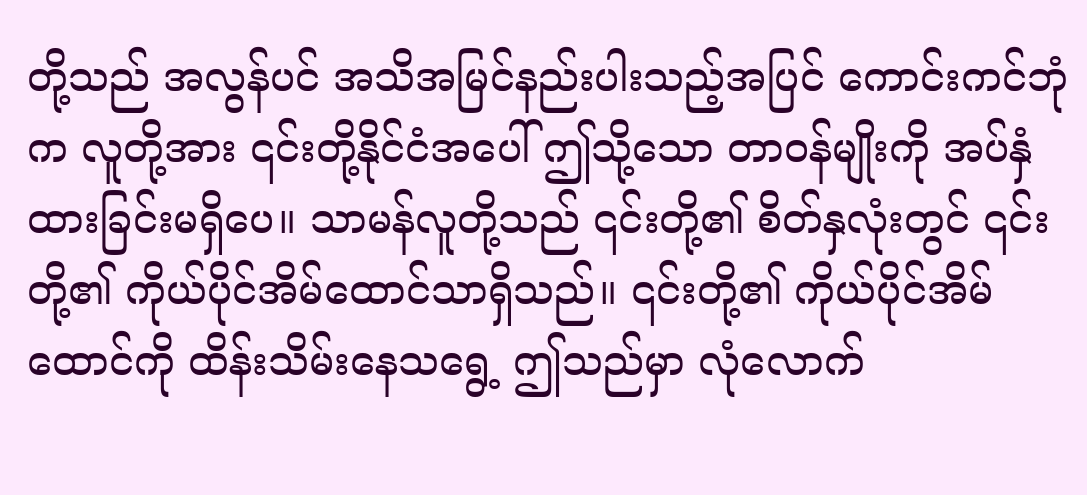တို့သည် အလွန်ပင် အသိအမြင်နည်းပါးသည့်အပြင် ကောင်းကင်ဘုံက လူတို့အား ၎င်းတို့နိုင်ငံအပေါ် ဤသို့သော တာဝန်မျိုးကို အပ်နှံထားခြင်းမရှိပေ။ သာမန်လူတို့သည် ၎င်းတို့၏ စိတ်နှလုံးတွင် ၎င်းတို့၏ ကိုယ်ပိုင်အိမ်ထောင်သာရှိသည်။ ၎င်းတို့၏ ကိုယ်ပိုင်အိမ်ထောင်ကို ထိန်းသိမ်းနေသရွေ့ ဤသည်မှာ လုံလောက်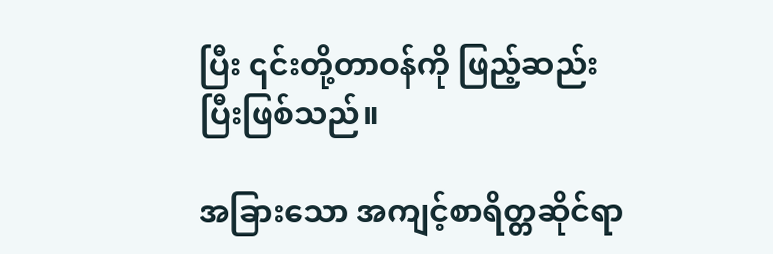ပြီး ၎င်းတို့တာဝန်ကို ဖြည့်ဆည်းပြီးဖြစ်သည်။

အခြားသော အကျင့်စာရိတ္တဆိုင်ရာ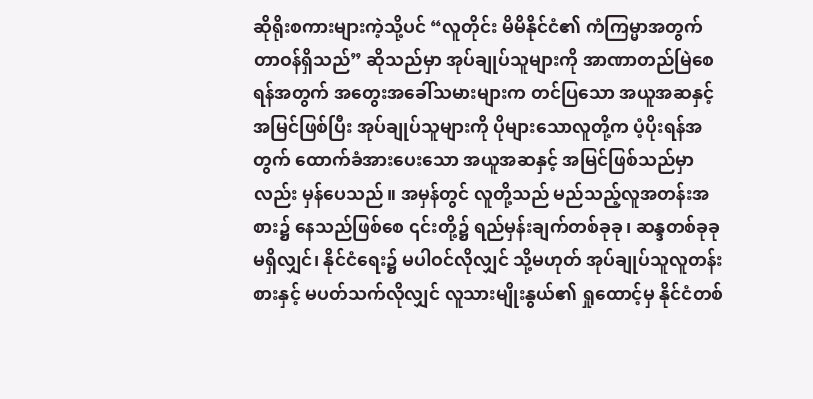ဆိုရိုးစကားများကဲ့သို့ပင် “လူတိုင်း မိမိနိုင်ငံ၏ ကံကြမ္မာအတွက် တာဝန်ရှိသည်” ဆိုသည်မှာ အုပ်ချုပ်သူများကို အာဏာတည်မြဲစေရန်အတွက် အတွေးအခေါ်သမားများက တင်ပြသော အယူအဆနှင့် အမြင်ဖြစ်ပြီး အုပ်ချုပ်သူများကို ပိုများသောလူတို့က ပံ့ပိုးရန်အတွက် ထောက်ခံအားပေးသော အယူအဆနှင့် အမြင်ဖြစ်သည်မှာလည်း မှန်ပေသည်။ အမှန်တွင် လူတို့သည် မည်သည့်လူအတန်းအစား၌ နေသည်ဖြစ်စေ ၎င်းတို့၌ ရည်မှန်းချက်တစ်ခုခု၊ ဆန္ဒတစ်ခုခုမရှိလျှင်၊ နိုင်ငံရေး၌ မပါဝင်လိုလျှင် သို့မဟုတ် အုပ်ချုပ်သူလူတန်းစားနှင့် မပတ်သက်လိုလျှင် လူသားမျိုးနွယ်၏ ရှုထောင့်မှ နိုင်ငံတစ်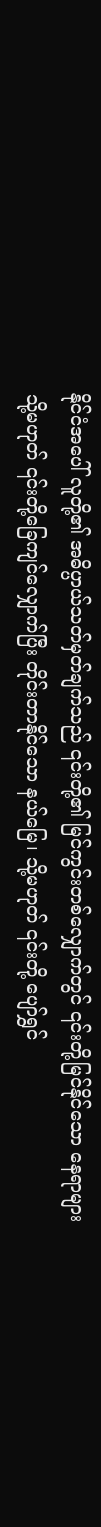နိုင်ငံအပေါ် လူတို့၏ အဓိပ္ပာယ်သတ်မှတ်ချက်သည် ၎င်းတို့၏ မြင်ကွင်းတစ်လျှောက်တွင် ၎င်းတို့မြင်နိုင်သော နေရာများ သို့မဟုတ် ၎င်းတို့ခြေကျင်လျှောက်ပြီး တိုင်းတာနိုင်သော နယ်မြေ၊ သို့မဟုတ် ၎င်းတို့ ပျော်ရွှင်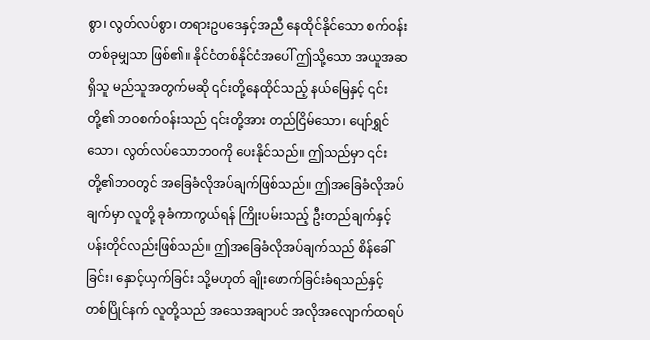စွာ၊ လွတ်လပ်စွာ၊ တရားဥပဒေနှင့်အညီ နေထိုင်နိုင်သော စက်ဝန်းတစ်ခုမျှသာ ဖြစ်၏။ နိုင်ငံတစ်နိုင်ငံအပေါ် ဤသို့သော အယူအဆရှိသူ မည်သူအတွက်မဆို ၎င်းတို့နေထိုင်သည့် နယ်မြေနှင့် ၎င်းတို့၏ ဘဝစက်ဝန်းသည် ၎င်းတို့အား တည်ငြိမ်သော၊ ပျော်ရွှင်သော၊ လွတ်လပ်သောဘဝကို ပေးနိုင်သည်။ ဤသည်မှာ ၎င်းတို့၏ဘဝတွင် အခြေခံလိုအပ်ချက်ဖြစ်သည်။ ဤအခြေခံလိုအပ်ချက်မှာ လူတို့ ခုခံကာကွယ်ရန် ကြိုးပမ်းသည့် ဦးတည်ချက်နှင့် ပန်းတိုင်လည်းဖြစ်သည်။ ဤအခြေခံလိုအပ်ချက်သည် စိန်ခေါ်ခြင်း၊ နှောင့်ယှက်ခြင်း သို့မဟုတ် ချိုးဖောက်ခြင်းခံရသည်နှင့် တစ်ပြိုင်နက် လူတို့သည် အသေအချာပင် အလိုအလျောက်ထရပ်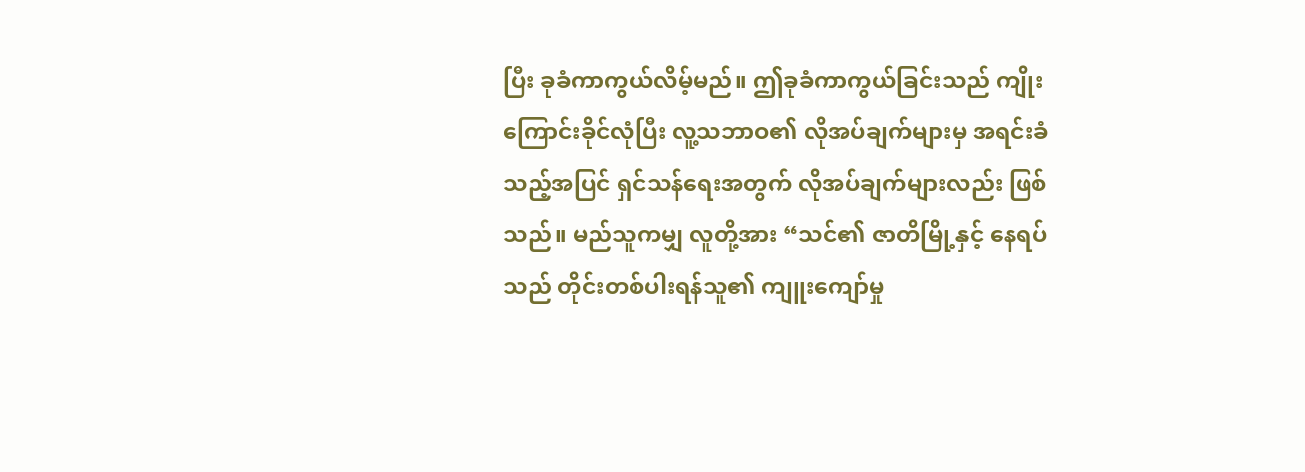ပြီး ခုခံကာကွယ်လိမ့်မည်။ ဤခုခံကာကွယ်ခြင်းသည် ကျိုးကြောင်းခိုင်လုံပြီး လူ့သဘာဝ၏ လိုအပ်ချက်များမှ အရင်းခံသည့်အပြင် ရှင်သန်ရေးအတွက် လိုအပ်ချက်များလည်း ဖြစ်သည်။ မည်သူကမျှ လူတို့အား “သင်၏ ဇာတိမြို့နှင့် နေရပ်သည် တိုင်းတစ်ပါးရန်သူ၏ ကျူးကျော်မှု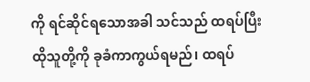ကို ရင်ဆိုင်ရသောအခါ သင်သည် ထရပ်ပြီး ထိုသူတို့ကို ခုခံကာကွယ်ရမည်၊ ထရပ်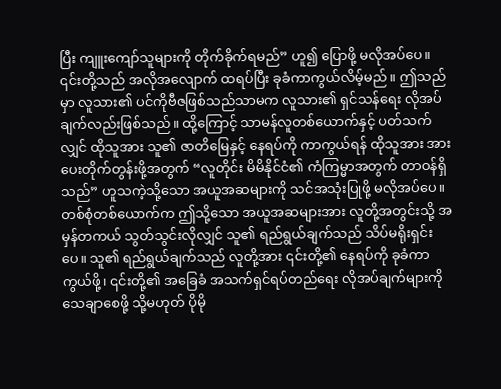ပြီး ကျူးကျော်သူများကို တိုက်ခိုက်ရမည်” ဟူ၍ ပြောဖို့ မလိုအပ်ပေ။ ၎င်းတို့သည် အလိုအလျောက် ထရပ်ပြီး ခုခံကာကွယ်လိမ့်မည်။ ဤသည်မှာ လူသား၏ ပင်ကိုဗီဇဖြစ်သည်သာမက လူသား၏ ရှင်သန်ရေး လိုအပ်ချက်လည်းဖြစ်သည်။ ထို့ကြောင့် သာမန်လူတစ်ယောက်နှင့် ပတ်သက်လျှင် ထိုသူအား သူ၏ ဇာတိမြေနှင့် နေရပ်ကို ကာကွယ်ရန် ထိုသူအား အားပေးတိုက်တွန်းဖို့အတွက် “လူတိုင်း မိမိနိုင်ငံ၏ ကံကြမ္မာအတွက် တာဝန်ရှိသည်” ဟူသကဲ့သို့သော အယူအဆများကို သင်အသုံးပြုဖို့ မလိုအပ်ပေ။ တစ်စုံတစ်ယောက်က ဤသို့သော အယူအဆများအား လူတို့အတွင်းသို့ အမှန်တကယ် သွတ်သွင်းလိုလျှင် သူ၏ ရည်ရွယ်ချက်သည် သိပ်မရိုးရှင်းပေ။ သူ၏ ရည်ရွယ်ချက်သည် လူတို့အား ၎င်းတို့၏ နေရပ်ကို ခုခံကာကွယ်ဖို့၊ ၎င်းတို့၏ အခြေခံ အသက်ရှင်ရပ်တည်ရေး လိုအပ်ချက်များကို သေချာစေဖို့ သို့မဟုတ် ပိုမို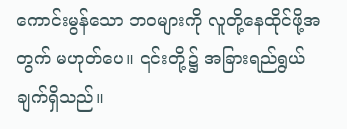ကောင်းမွန်သော ဘဝများကို လူတို့နေထိုင်ဖို့အတွက် မဟုတ်ပေ။ ၎င်းတို့၌ အခြားရည်ရွယ်ချက်ရှိသည်။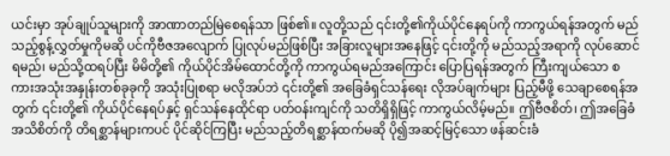ယင်းမှာ အုပ်ချုပ်သူများကို အာဏာတည်မြဲစေရန်သာ ဖြစ်၏။ လူတို့သည် ၎င်းတို့၏ကိုယ်ပိုင်နေရပ်ကို ကာကွယ်ရန်အတွက် မည်သည့်စွန့်လွှတ်မှုကိုမဆို ပင်ကိုဗီဇအလျောက် ပြုလုပ်မည်ဖြစ်ပြီး အခြားလူများအနေဖြင့် ၎င်းတို့ကို မည်သည့်အရာကို လုပ်ဆောင်ရမည်၊ မည်သို့ထရပ်ပြီး မိမိတို့၏ ကိုယ်ပိုင်အိမ်ထောင်တို့ကို ကာကွယ်ရမည်အကြောင်း ပြောပြရန်အတွက် ကြီးကျယ်သော စကားအသုံးအနှုန်းတစ်ခုခုကို အသုံးပြုစရာ မလိုအပ်ဘဲ ၎င်းတို့၏ အခြေခံရှင်သန်ရေး လိုအပ်ချက်များ ပြည့်မီဖို့ သေချာစေရန်အတွက် ၎င်းတို့၏ ကိုယ်ပိုင်နေရပ်နှင့် ရှင်သန်နေထိုင်ရာ ပတ်ဝန်းကျင်ကို သတိရှိရှိဖြင့် ကာကွယ်လိမ့်မည်။ ဤဗီဇစိတ်၊ ဤအခြေခံ အသိစိတ်ကို တိရစ္ဆာန်များကပင် ပိုင်ဆိုင်ကြပြီး မည်သည့်တိရစ္ဆာန်ထက်မဆို ပို၍အဆင့်မြင့်သော ဖန်ဆင်းခံ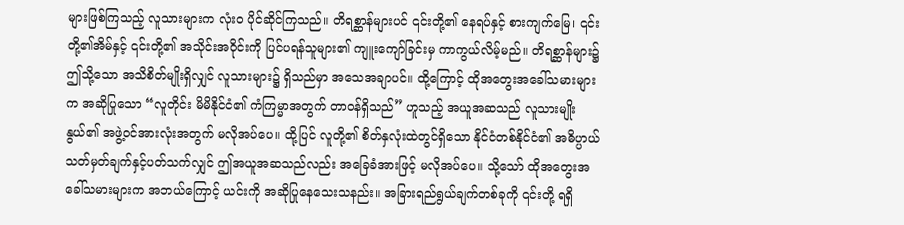များဖြစ်ကြသည့် လူသားများက လုံးဝ ပိုင်ဆိုင်ကြသည်။ တိရစ္ဆာန်များပင် ၎င်းတို့၏ နေရပ်နှင့် စားကျက်မြေ၊ ၎င်းတို့၏အိမ်နှင့် ၎င်းတို့၏ အသိုင်းအဝိုင်းကို ပြင်ပရန်သူများ၏ ကျူးကျော်ခြင်းမှ ကာကွယ်လိမ့်မည်။ တိရစ္ဆာန်များ၌ ဤသို့သော အသိစိတ်မျိုးရှိလျှင် လူသားများ၌ ရှိသည်မှာ အသေအချာပင်။ ထို့ကြောင့် ထိုအတွေးအခေါ်သမားများက အဆိုပြုသော “လူတိုင်း မိမိနိုင်ငံ၏ ကံကြမ္မာအတွက် တာဝန်ရှိသည်” ဟူသည့် အယူအဆသည် လူသားမျိုးနွယ်၏ အဖွဲ့ဝင်အားလုံးအတွက် မလိုအပ်ပေ။ ထို့ပြင် လူတို့၏ စိတ်နှလုံးထဲတွင်ရှိသော နိုင်ငံတစ်နိုင်ငံ၏ အဓိပ္ပာယ်သတ်မှတ်ချက်နှင့်ပတ်သက်လျှင် ဤအယူအဆသည်လည်း အခြေခံအားဖြင့် မလိုအပ်ပေ။ သို့သော် ထိုအတွေးအခေါ်သမားများက အဘယ်ကြောင့် ယင်းကို အဆိုပြုနေသေးသနည်း။ အခြားရည်ရွယ်ချက်တစ်ခုကို ၎င်းတို့ ရရှိ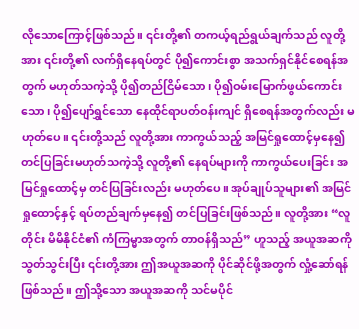လိုသောကြောင့်ဖြစ်သည်။ ၎င်းတို့၏ တကယ့်ရည်ရွယ်ချက်သည် လူတို့အား ၎င်းတို့၏ လက်ရှိနေရပ်တွင် ပို၍ကောင်းစွာ အသက်ရှင်နိုင်စေရန်အတွက် မဟုတ်သကဲ့သို့ ပို၍တည်ငြိမ်သော၊ ပို၍ဝမ်းမြောက်ဖွယ်ကောင်းသော၊ ပို၍ပျော်ရွှင်သော နေထိုင်ရာပတ်ဝန်းကျင် ရှိစေရန်အတွက်လည်း မဟုတ်ပေ။ ၎င်းတို့သည် လူတို့အား ကာကွယ်သည့် အမြင်ရှုထောင့်မှနေ၍ တင်ပြခြင်းမဟုတ်သကဲ့သို့ လူတို့၏ နေရပ်များကို ကာကွယ်ပေးခြင်း အမြင်ရှုထောင့်မှ တင်ပြခြင်းလည်း မဟုတ်ပေ။ အုပ်ချုပ်သူများ၏ အမြင်ရှုထောင့်နှင့် ရပ်တည်ချက်မှနေ၍ တင်ပြခြင်းဖြစ်သည်။ လူတို့အား “လူတိုင်း မိမိနိုင်ငံ၏ ကံကြမ္မာအတွက် တာဝန်ရှိသည်” ဟူသည့် အယူအဆကို သွတ်သွင်းပြီး ၎င်းတို့အား ဤအယူအဆကို ပိုင်ဆိုင်ဖို့အတွက် လှုံ့ဆော်ရန်ဖြစ်သည်။ ဤသို့သော အယူအဆကို သင်မပိုင်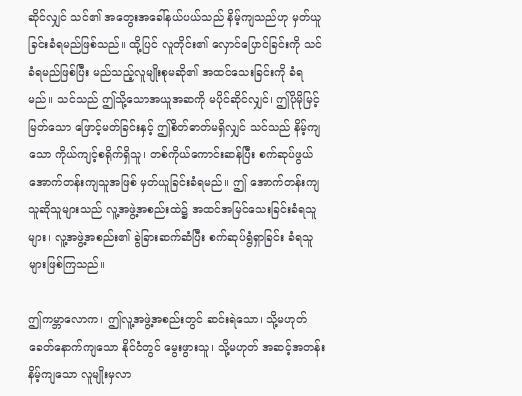ဆိုင်လျှင် သင်၏ အတွေးအခေါ်နယ်ပယ်သည် နိမ့်ကျသည်ဟု မှတ်ယူခြင်းခံရမည်ဖြစ်သည်။ ထို့ပြင် လူတိုင်း၏ လှောင်ပြောင်ခြင်းကို သင်ခံရမည်ဖြစ်ပြီး မည်သည့်လူမျိုးစုမဆို၏ အထင်သေးခြင်းကို ခံရမည်။ သင်သည် ဤသို့သောအယူအဆကို မပိုင်ဆိုင်လျှင်၊ ဤပိုမိုမြင့်မြတ်သော ဖြောင့်မတ်ခြင်းနှင့် ဤစိတ်ဓာတ်မရှိလျှင် သင်သည် နိမ့်ကျသော ကိုယ်ကျင့်စရိုက်ရှိသူ၊ တစ်ကိုယ်ကောင်းဆန်ပြီး စက်ဆုပ်ဖွယ် အောက်တန်းကျသူအဖြစ် မှတ်ယူခြင်းခံရမည်။ ဤ အောက်တန်းကျသူဆိုသူများသည် လူ့အဖွဲ့အစည်းထဲ၌ အထင်အမြင်သေးခြင်းခံရသူများ၊ လူ့အဖွဲ့အစည်း၏ ခွဲခြားဆက်ဆံပြီး စက်ဆုပ်ရွံရှာခြင်း ခံရသူများဖြစ်ကြသည်။

ဤကမ္ဘာလောက၊ ဤလူ့အဖွဲ့အစည်းတွင် ဆင်းရဲသော၊ သို့မဟုတ် ခေတ်နောက်ကျသော နိုင်ငံတွင် မွေးဖွားသူ၊ သို့မဟုတ် အဆင့်အတန်းနိမ့်ကျသော လူမျိုးမှလာ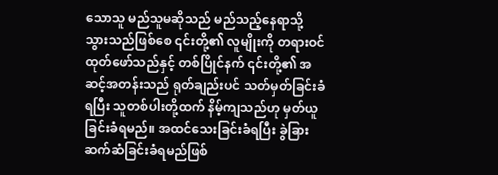သောသူ မည်သူမဆိုသည် မည်သည့်နေရာသို့ သွားသည်ဖြစ်စေ ၎င်းတို့၏ လူမျိုးကို တရားဝင်ထုတ်ဖော်သည်နှင့် တစ်ပြိုင်နက် ၎င်းတို့၏ အဆင့်အတန်းသည် ရုတ်ချည်းပင် သတ်မှတ်ခြင်းခံရပြီး သူတစ်ပါးတို့ထက် နိမ့်ကျသည်ဟု မှတ်ယူခြင်းခံရမည်။ အထင်သေးခြင်းခံရပြီး ခွဲခြားဆက်ဆံခြင်းခံရမည်ဖြစ်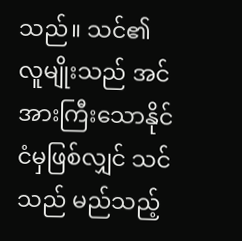သည်။ သင်၏ လူမျိုးသည် အင်အားကြီးသောနိုင်ငံမှဖြစ်လျှင် သင်သည် မည်သည့်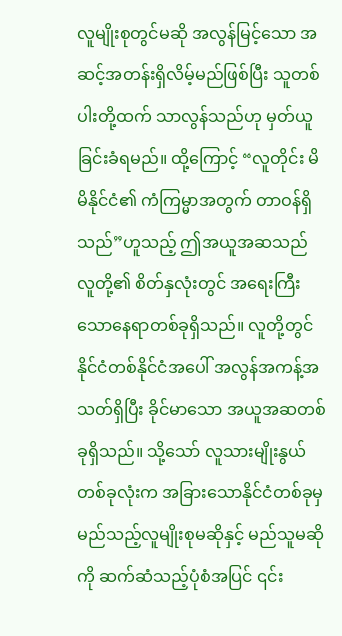လူမျိုးစုတွင်မဆို အလွန်မြင့်သော အဆင့်အတန်းရှိလိမ့်မည်ဖြစ်ပြီး သူတစ်ပါးတို့ထက် သာလွန်သည်ဟု မှတ်ယူခြင်းခံရမည်။ ထို့ကြောင့် “လူတိုင်း မိမိနိုင်ငံ၏ ကံကြမ္မာအတွက် တာဝန်ရှိသည်”ဟူသည့် ဤအယူအဆသည် လူတို့၏ စိတ်နှလုံးတွင် အရေးကြီးသောနေရာတစ်ခုရှိသည်။ လူတို့တွင် နိုင်ငံတစ်နိုင်ငံအပေါ် အလွန်အကန့်အသတ်ရှိပြီး ခိုင်မာသော အယူအဆတစ်ခုရှိသည်။ သို့သော် လူသားမျိုးနွယ်တစ်ခုလုံးက အခြားသောနိုင်ငံတစ်ခုမှ မည်သည့်လူမျိုးစုမဆိုနှင့် မည်သူမဆိုကို ဆက်ဆံသည့်ပုံစံအပြင် ၎င်း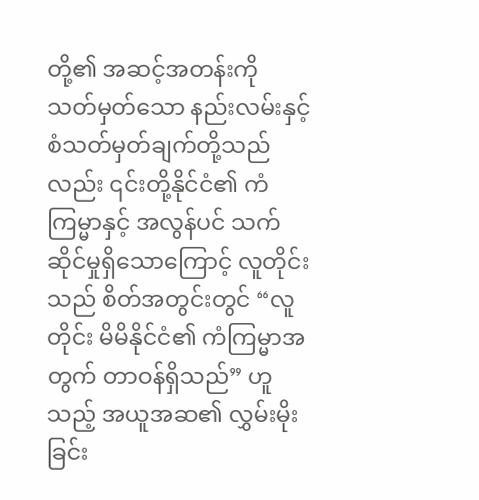တို့၏ အဆင့်အတန်းကို သတ်မှတ်သော နည်းလမ်းနှင့် စံသတ်မှတ်ချက်တို့သည်လည်း ၎င်းတို့နိုင်ငံ၏ ကံကြမ္မာနှင့် အလွန်ပင် သက်ဆိုင်မှုရှိသောကြောင့် လူတိုင်းသည် စိတ်အတွင်းတွင် “လူတိုင်း မိမိနိုင်ငံ၏ ကံကြမ္မာအတွက် တာဝန်ရှိသည်” ဟူသည့် အယူအဆ၏ လွှမ်းမိုးခြင်း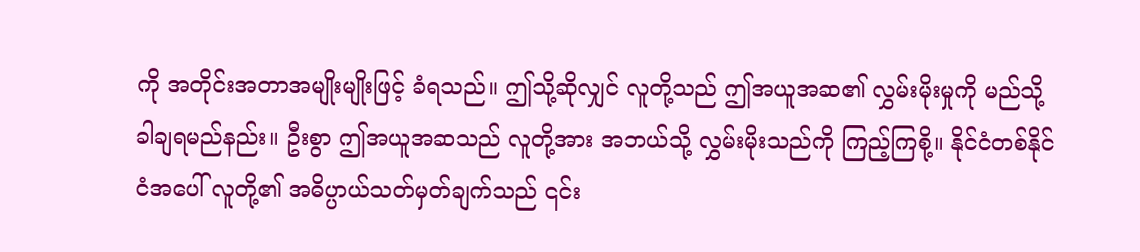ကို အတိုင်းအတာအမျိုးမျိုးဖြင့် ခံရသည်။ ဤသို့ဆိုလျှင် လူတို့သည် ဤအယူအဆ၏ လွှမ်းမိုးမှုကို မည်သို့ ခါချရမည်နည်း။ ဦးစွာ ဤအယူအဆသည် လူတို့အား အဘယ်သို့ လွှမ်းမိုးသည်ကို ကြည့်ကြစို့။ နိုင်ငံတစ်နိုင်ငံအပေါ် လူတို့၏ အဓိပ္ပာယ်သတ်မှတ်ချက်သည် ၎င်း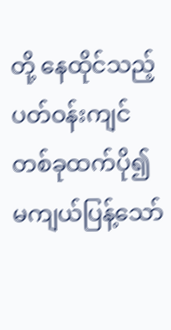တို့ နေထိုင်သည့် ပတ်ဝန်းကျင်တစ်ခုထက်ပို၍ မကျယ်ပြန့်သော်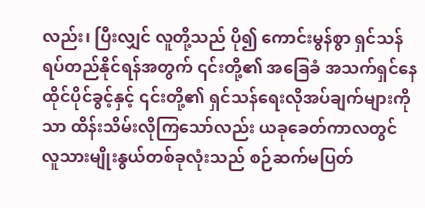လည်း၊ ပြီးလျှင် လူတို့သည် ပို၍ ကောင်းမွန်စွာ ရှင်သန်ရပ်တည်နိုင်ရန်အတွက် ၎င်းတို့၏ အခြေခံ အသက်ရှင်နေထိုင်ပိုင်ခွင့်နှင့် ၎င်းတို့၏ ရှင်သန်ရေးလိုအပ်ချက်များကိုသာ ထိန်းသိမ်းလိုကြသော်လည်း ယခုခေတ်ကာလတွင် လူသားမျိုးနွယ်တစ်ခုလုံးသည် စဉ်ဆက်မပြတ်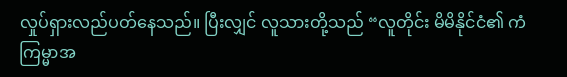လှုပ်ရှားလည်ပတ်နေသည်။ ပြီးလျှင် လူသားတို့သည် “လူတိုင်း မိမိနိုင်ငံ၏ ကံကြမ္မာအ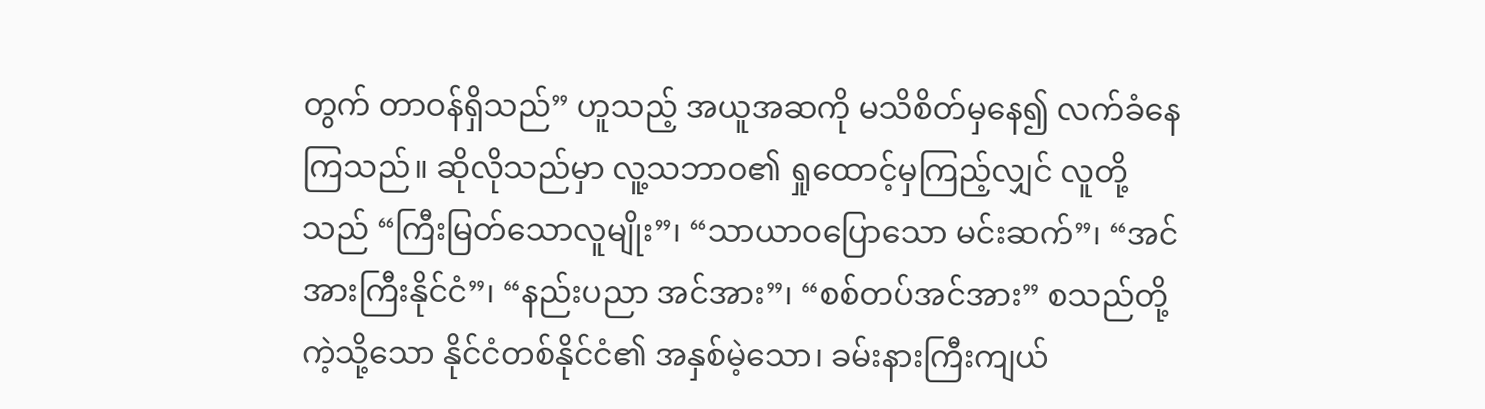တွက် တာဝန်ရှိသည်” ဟူသည့် အယူအဆကို မသိစိတ်မှနေ၍ လက်ခံနေကြသည်။ ဆိုလိုသည်မှာ လူ့သဘာဝ၏ ရှုထောင့်မှကြည့်လျှင် လူတို့သည် “ကြီးမြတ်သောလူမျိုး”၊ “သာယာဝပြောသော မင်းဆက်”၊ “အင်အားကြီးနိုင်ငံ”၊ “နည်းပညာ အင်အား”၊ “စစ်တပ်အင်အား” စသည်တို့ကဲ့သို့သော နိုင်ငံတစ်နိုင်ငံ၏ အနှစ်မဲ့သော၊ ခမ်းနားကြီးကျယ်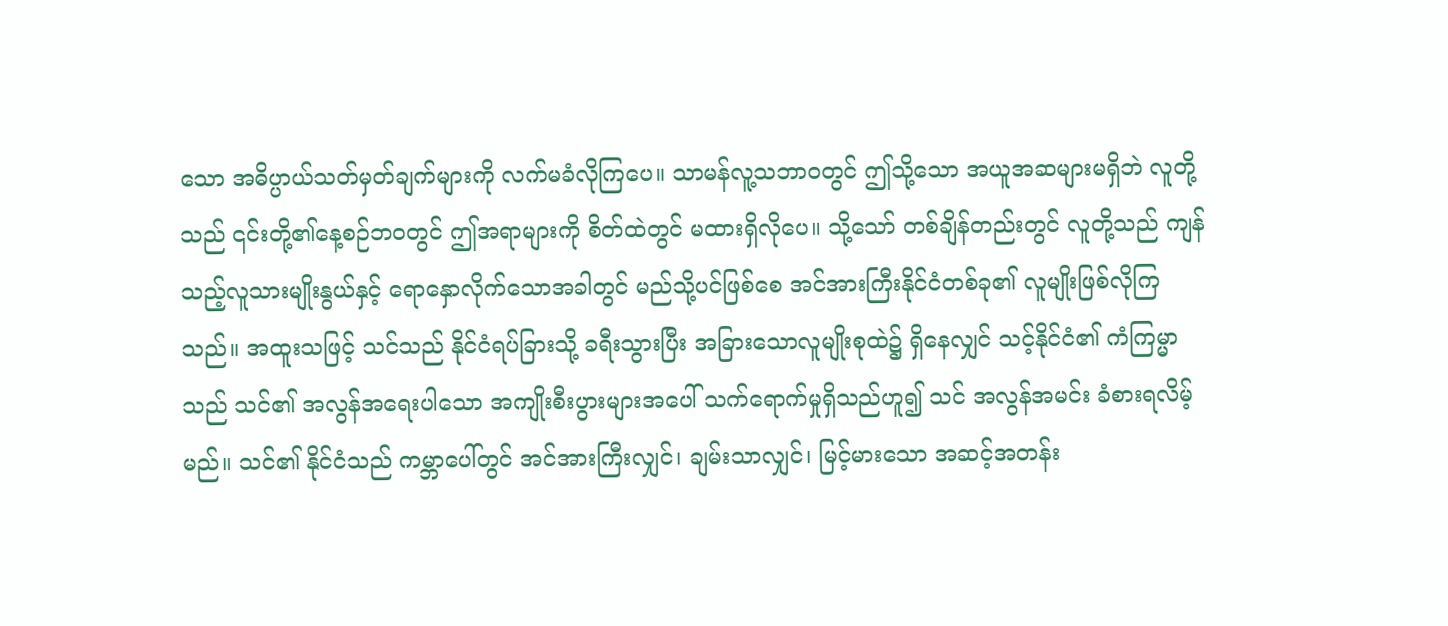သော အဓိပ္ပာယ်သတ်မှတ်ချက်များကို လက်မခံလိုကြပေ။ သာမန်လူ့သဘာဝတွင် ဤသို့သော အယူအဆများမရှိဘဲ လူတို့သည် ၎င်းတို့၏နေ့စဉ်ဘဝတွင် ဤအရာများကို စိတ်ထဲတွင် မထားရှိလိုပေ။ သို့သော် တစ်ချိန်တည်းတွင် လူတို့သည် ကျန်သည့်လူသားမျိုးနွယ်နှင့် ရောနှောလိုက်သောအခါတွင် မည်သို့ပင်ဖြစ်စေ အင်အားကြီးနိုင်ငံတစ်ခု၏ လူမျိုးဖြစ်လိုကြသည်။ အထူးသဖြင့် သင်သည် နိုင်ငံရပ်ခြားသို့ ခရီးသွားပြီး အခြားသောလူမျိုးစုထဲ၌ ရှိနေလျှင် သင့်နိုင်ငံ၏ ကံကြမ္မာသည် သင်၏ အလွန်အရေးပါသော အကျိုးစီးပွားများအပေါ် သက်ရောက်မှုရှိသည်ဟူ၍ သင် အလွန်အမင်း ခံစားရလိမ့်မည်။ သင်၏ နိုင်ငံသည် ကမ္ဘာပေါ်တွင် အင်အားကြီးလျှင်၊ ချမ်းသာလျှင်၊ မြင့်မားသော အဆင့်အတန်း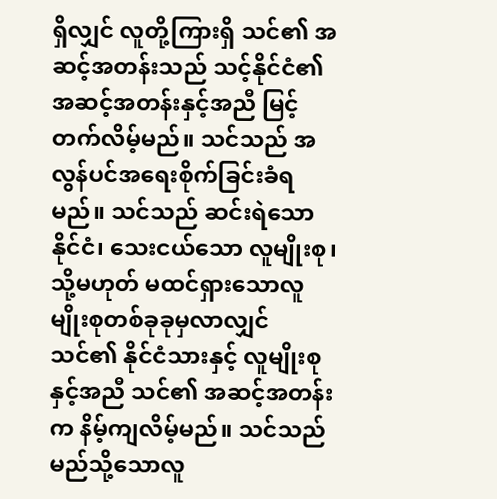ရှိလျှင် လူတို့ကြားရှိ သင်၏ အဆင့်အတန်းသည် သင့်နိုင်ငံ၏ အဆင့်အတန်းနှင့်အညီ မြင့်တက်လိမ့်မည်။ သင်သည် အလွန်ပင်အရေးစိုက်ခြင်းခံရမည်။ သင်သည် ဆင်းရဲသောနိုင်ငံ၊ သေးငယ်သော လူမျိုးစု၊ သို့မဟုတ် မထင်ရှားသောလူမျိုးစုတစ်ခုခုမှလာလျှင် သင်၏ နိုင်ငံသားနှင့် လူမျိုးစုနှင့်အညီ သင်၏ အဆင့်အတန်းက နိမ့်ကျလိမ့်မည်။ သင်သည် မည်သို့သောလူ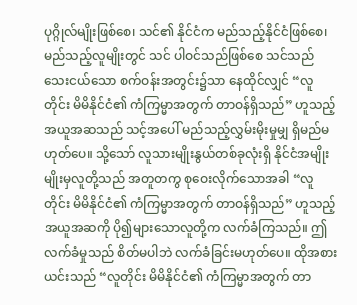ပုဂ္ဂိုလ်မျိုးဖြစ်စေ၊ သင်၏ နိုင်ငံက မည်သည့်နိုင်ငံဖြစ်စေ၊ မည်သည့်လူမျိုးတွင် သင် ပါဝင်သည်ဖြစ်စေ သင်သည် သေးငယ်သော စက်ဝန်းအတွင်း၌သာ နေထိုင်လျှင် “လူတိုင်း မိမိနိုင်ငံ၏ ကံကြမ္မာအတွက် တာဝန်ရှိသည်” ဟူသည့် အယူအဆသည် သင့်အပေါ် မည်သည့်လွှမ်းမိုးမှုမျှ ရှိမည်မဟုတ်ပေ။ သို့သော် လူသားမျိုးနွယ်တစ်ခုလုံးရှိ နိုင်ငံအမျိုးမျိုးမှလူတို့သည် အတူတကွ စုဝေးလိုက်သောအခါ “လူတိုင်း မိမိနိုင်ငံ၏ ကံကြမ္မာအတွက် တာဝန်ရှိသည်” ဟူသည့် အယူအဆကို ပို၍များသောလူတို့က လက်ခံကြသည်။ ဤလက်ခံမှုသည် စိတ်မပါဘဲ လက်ခံခြင်းမဟုတ်ပေ။ ထိုအစား ယင်းသည် “လူတိုင်း မိမိနိုင်ငံ၏ ကံကြမ္မာအတွက် တာ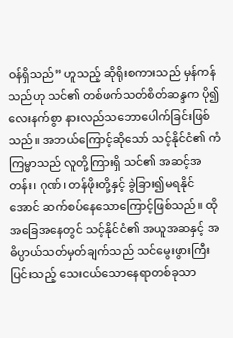ဝန်ရှိသည်” ဟူသည့် ဆိုရိုးစကားသည် မှန်ကန်သည်ဟု သင်၏ တစ်ဖက်သတ်စိတ်ဆန္ဒက ပို၍လေးနက်စွာ နားလည်သဘောပေါက်ခြင်းဖြစ်သည်။ အဘယ်ကြောင့်ဆိုသော် သင့်နိုင်ငံ၏ ကံကြမ္မာသည် လူတို့ကြားရှိ သင်၏ အဆင့်အတန်း၊ ဂုဏ်၊ တန်ဖိုးတို့နှင့် ခွဲခြား၍မရနိုင်အောင် ဆက်စပ်နေသောကြောင့်ဖြစ်သည်။ ထိုအခြေအနေတွင် သင့်နိုင်ငံ၏ အယူအဆနှင့် အဓိပ္ပာယ်သတ်မှတ်ချက်သည် သင်မွေးဖွားကြီးပြင်းသည့် သေးငယ်သောနေရာတစ်ခုသာ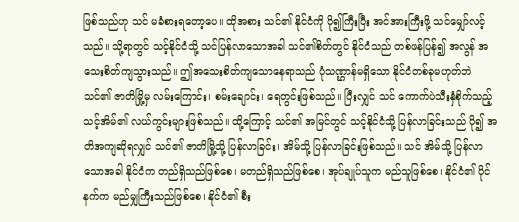ဖြစ်သည်ဟု သင် မခံစားရတော့ပေ။ ထိုအစား သင်၏ နိုင်ငံကို ပို၍ကြီးပြီး အင်အားကြီးဖို့ သင်မျှော်လင့်သည်။ သို့ရာတွင် သင့်နိုင်ငံသို့ သင်ပြန်လာသောအခါ သင်၏စိတ်တွင် နိုင်ငံသည် တစ်ဖန်ပြန်၍ အလွန် အသေးစိတ်ကျသွားသည်။ ဤအသေးစိတ်ကျသောနေရာသည် ပုံသဏ္ဌာန်မရှိသော နိုင်ငံတစ်ခုမဟုတ်ဘဲ သင်၏ ဇာတိမြို့မှ လမ်းကြောင်း၊ စမ်းချောင်း၊ ရေတွင်းဖြစ်သည်။ ပြီးလျှင် သင် ကောက်ပဲသီးနှံစိုက်သည့် သင့်အိမ်၏ လယ်ကွင်းများဖြစ်သည်။ ထို့ကြောင့် သင်၏ အမြင်တွင် သင့်နိုင်ငံသို့ ပြန်လာခြင်းသည် ပို၍ အတိအကျဆိုရလျှင် သင်၏ ဇာတိမြို့သို့ ပြန်လာခြင်း၊ အိမ်သို့ ပြန်လာခြင်းဖြစ်သည်။ သင် အိမ်သို့ ပြန်လာသောအခါ နိုင်ငံက တည်ရှိသည်ဖြစ်စေ၊ မတည်ရှိသည်ဖြစ်စေ၊ အုပ်ချုပ်သူက မည်သူဖြစ်စေ၊ နိုင်ငံ၏ ပိုင်နက်က မည်မျှကြီးသည်ဖြစ်စေ၊ နိုင်ငံ၏ စီး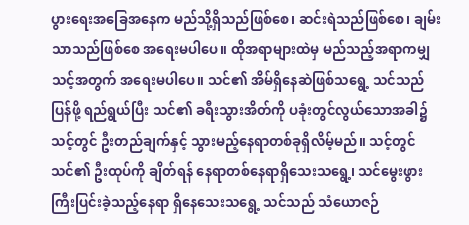ပွားရေးအခြေအနေက မည်သို့ရှိသည်ဖြစ်စေ၊ ဆင်းရဲသည်ဖြစ်စေ၊ ချမ်းသာသည်ဖြစ်စေ အရေးမပါပေ။ ထိုအရာများထဲမှ မည်သည့်အရာကမျှ သင့်အတွက် အရေးမပါပေ။ သင်၏ အိမ်ရှိနေဆဲဖြစ်သရွေ့ သင်သည် ပြန်ဖို့ ရည်ရွယ်ပြီး သင်၏ ခရီးသွားအိတ်ကို ပခုံးတွင်လွယ်သောအခါ၌ သင့်တွင် ဦးတည်ချက်နှင့် သွားမည့်နေရာတစ်ခုရှိလိမ့်မည်။ သင့်တွင် သင်၏ ဦးထုပ်ကို ချိတ်ရန် နေရာတစ်နေရာရှိသေးသရွေ့၊ သင်မွေးဖွားကြီးပြင်းခဲ့သည့်နေရာ ရှိနေသေးသရွေ့ သင်သည် သံယောဇဉ်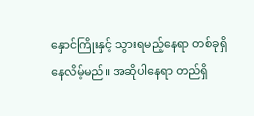နှောင်ကြိုးနှင့် သွားရမည့်နေရာ တစ်ခုရှိနေလိမ့်မည်။ အဆိုပါနေရာ တည်ရှိ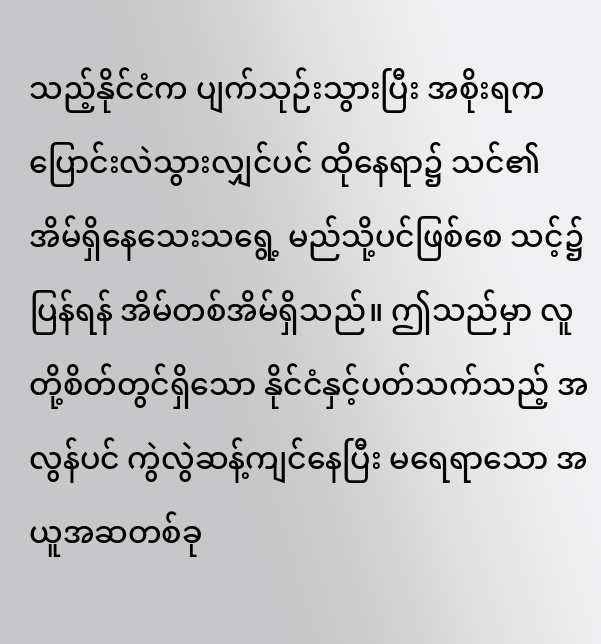သည့်နိုင်ငံက ပျက်သုဉ်းသွားပြီး အစိုးရက ပြောင်းလဲသွားလျှင်ပင် ထိုနေရာ၌ သင်၏ အိမ်ရှိနေသေးသရွေ့ မည်သို့ပင်ဖြစ်စေ သင့်၌ ပြန်ရန် အိမ်တစ်အိမ်ရှိသည်။ ဤသည်မှာ လူတို့စိတ်တွင်ရှိသော နိုင်ငံနှင့်ပတ်သက်သည့် အလွန်ပင် ကွဲလွဲဆန့်ကျင်နေပြီး မရေရာသော အယူအဆတစ်ခု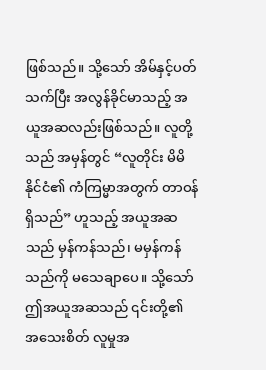ဖြစ်သည်။ သို့သော် အိမ်နှင့်ပတ်သက်ပြီး အလွန်ခိုင်မာသည့် အယူအဆလည်းဖြစ်သည်။ လူတို့သည် အမှန်တွင် “လူတိုင်း မိမိနိုင်ငံ၏ ကံကြမ္မာအတွက် တာဝန်ရှိသည်” ဟူသည့် အယူအဆသည် မှန်ကန်သည်၊ မမှန်ကန်သည်ကို မသေချာပေ။ သို့သော် ဤအယူအဆသည် ၎င်းတို့၏ အသေးစိတ် လူမှုအ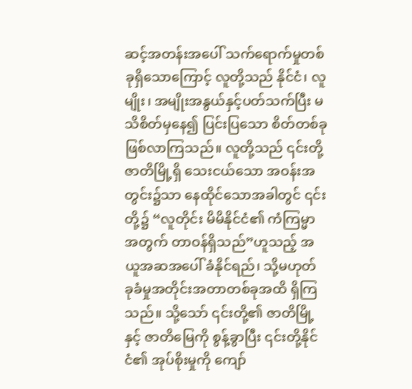ဆင့်အတန်းအပေါ် သက်ရောက်မှုတစ်ခုရှိသောကြောင့် လူတို့သည် နိုင်ငံ၊ လူမျိုး၊ အမျိုးအနွယ်နှင့်ပတ်သက်ပြီး မသိစိတ်မှနေ၍ ပြင်းပြသော စိတ်တစ်ခုဖြစ်လာကြသည်။ လူတို့သည် ၎င်းတို့ဇာတိမြို့ရှိ သေးငယ်သော အဝန်းအတွင်း၌သာ နေထိုင်သောအခါတွင် ၎င်းတို့၌ “လူတိုင်း မိမိနိုင်ငံ၏ ကံကြမ္မာအတွက် တာဝန်ရှိသည်”ဟူသည့် အယူအဆအပေါ် ခံနိုင်ရည်၊ သို့မဟုတ် ခုခံမှုအတိုင်းအတာတစ်ခုအထိ ရှိကြသည်။ သို့သော် ၎င်းတို့၏ ဇာတိမြို့နှင့် ဇာတိမြေကို စွန့်ခွာပြီး ၎င်းတို့နိုင်ငံ၏ အုပ်စိုးမှုကို ကျော်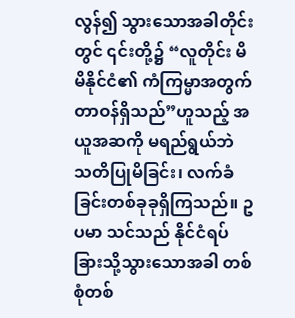လွန်၍ သွားသောအခါတိုင်းတွင် ၎င်းတို့၌ “လူတိုင်း မိမိနိုင်ငံ၏ ကံကြမ္မာအတွက် တာဝန်ရှိသည်”ဟူသည့် အယူအဆကို မရည်ရွယ်ဘဲ သတိပြုမိခြင်း၊ လက်ခံခြင်းတစ်ခုခုရှိကြသည်။ ဥပမာ သင်သည် နိုင်ငံရပ်ခြားသို့သွားသောအခါ တစ်စုံတစ်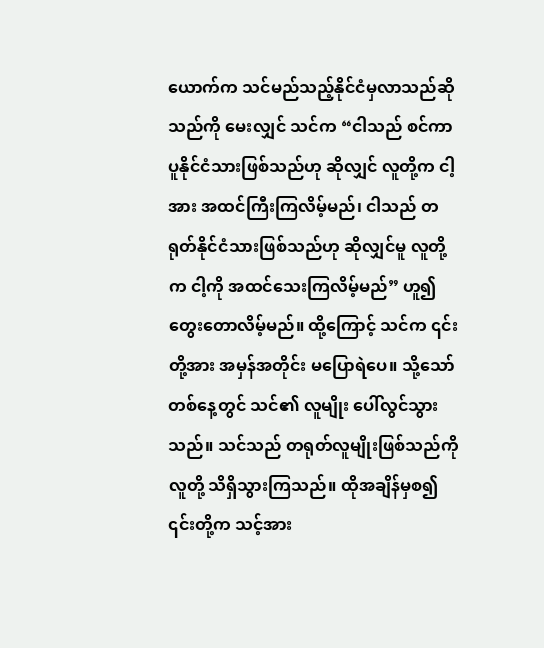ယောက်က သင်မည်သည့်နိုင်ငံမှလာသည်ဆိုသည်ကို မေးလျှင် သင်က “ငါသည် စင်ကာပူနိုင်ငံသားဖြစ်သည်ဟု ဆိုလျှင် လူတို့က ငါ့အား အထင်ကြီးကြလိမ့်မည်၊ ငါသည် တရုတ်နိုင်ငံသားဖြစ်သည်ဟု ဆိုလျှင်မူ လူတို့က ငါ့ကို အထင်သေးကြလိမ့်မည်” ဟူ၍ တွေးတောလိမ့်မည်။ ထို့ကြောင့် သင်က ၎င်းတို့အား အမှန်အတိုင်း မပြောရဲပေ။ သို့သော် တစ်နေ့တွင် သင်၏ လူမျိုး ပေါ်လွင်သွားသည်။ သင်သည် တရုတ်လူမျိုးဖြစ်သည်ကို လူတို့ သိရှိသွားကြသည်။ ထိုအချိန်မှစ၍ ၎င်းတို့က သင့်အား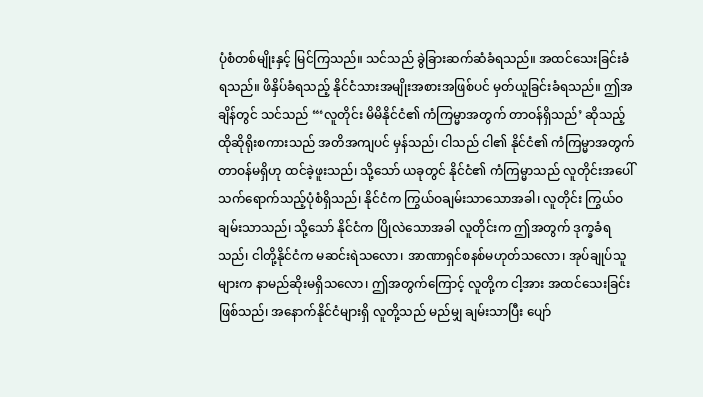ပုံစံတစ်မျိုးနှင့် မြင်ကြသည်။ သင်သည် ခွဲခြားဆက်ဆံခံရသည်။ အထင်သေးခြင်းခံရသည်။ ဖိနှိပ်ခံရသည့် နိုင်ငံသားအမျိုးအစားအဖြစ်ပင် မှတ်ယူခြင်းခံရသည်။ ဤအချိန်တွင် သင်သည် “‘လူတိုင်း မိမိနိုင်ငံ၏ ကံကြမ္မာအတွက် တာဝန်ရှိသည်’ ဆိုသည့် ထိုဆိုရိုးစကားသည် အတိအကျပင် မှန်သည်၊ ငါသည် ငါ၏ နိုင်ငံ၏ ကံကြမ္မာအတွက် တာဝန်မရှိဟု ထင်ခဲ့ဖူးသည်၊ သို့သော် ယခုတွင် နိုင်ငံ၏ ကံကြမ္မာသည် လူတိုင်းအပေါ် သက်ရောက်သည့်ပုံစံရှိသည်၊ နိုင်ငံက ကြွယ်ဝချမ်းသာသောအခါ၊ လူတိုင်း ကြွယ်ဝချမ်းသာသည်၊ သို့သော် နိုင်ငံက ပြိုလဲသောအခါ လူတိုင်းက ဤအတွက် ဒုက္ခခံရသည်၊ ငါတို့နိုင်ငံက မဆင်းရဲသလော၊ အာဏာရှင်စနစ်မဟုတ်သလော၊ အုပ်ချုပ်သူများက နာမည်ဆိုးမရှိသလော၊ ဤအတွက်ကြောင့် လူတို့က ငါ့အား အထင်သေးခြင်းဖြစ်သည်၊ အနောက်နိုင်ငံများရှိ လူတို့သည် မည်မျှ ချမ်းသာပြီး ပျော်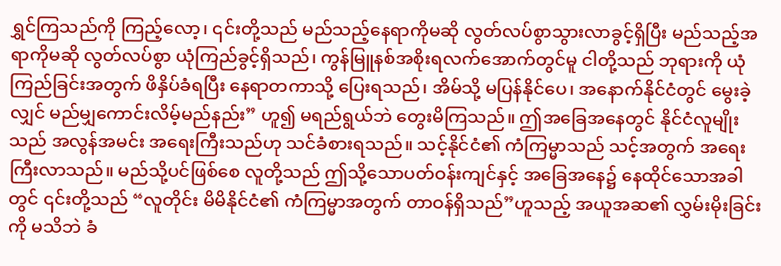ရွှင်ကြသည်ကို ကြည့်လော့၊ ၎င်းတို့သည် မည်သည့်နေရာကိုမဆို လွတ်လပ်စွာသွားလာခွင့်ရှိပြီး မည်သည့်အရာကိုမဆို လွတ်လပ်စွာ ယုံကြည်ခွင့်ရှိသည်၊ ကွန်မြူနစ်အစိုးရလက်အောက်တွင်မူ ငါတို့သည် ဘုရားကို ယုံကြည်ခြင်းအတွက် ဖိနှိပ်ခံရပြီး နေရာတကာသို့ ပြေးရသည်၊ အိမ်သို့ မပြန်နိုင်ပေ၊ အနောက်နိုင်ငံတွင် မွေးခဲ့လျှင် မည်မျှကောင်းလိမ့်မည်နည်း” ဟူ၍ မရည်ရွယ်ဘဲ တွေးမိကြသည်။ ဤအခြေအနေတွင် နိုင်ငံလူမျိုးသည် အလွန်အမင်း အရေးကြီးသည်ဟု သင်ခံစားရသည်။ သင့်နိုင်ငံ၏ ကံကြမ္မာသည် သင့်အတွက် အရေးကြီးလာသည်။ မည်သို့ပင်ဖြစ်စေ လူတို့သည် ဤသို့သောပတ်ဝန်းကျင်နှင့် အခြေအနေ၌ နေထိုင်သောအခါတွင် ၎င်းတို့သည် “လူတိုင်း မိမိနိုင်ငံ၏ ကံကြမ္မာအတွက် တာဝန်ရှိသည်”ဟူသည့် အယူအဆ၏ လွှမ်းမိုးခြင်းကို မသိဘဲ ခံ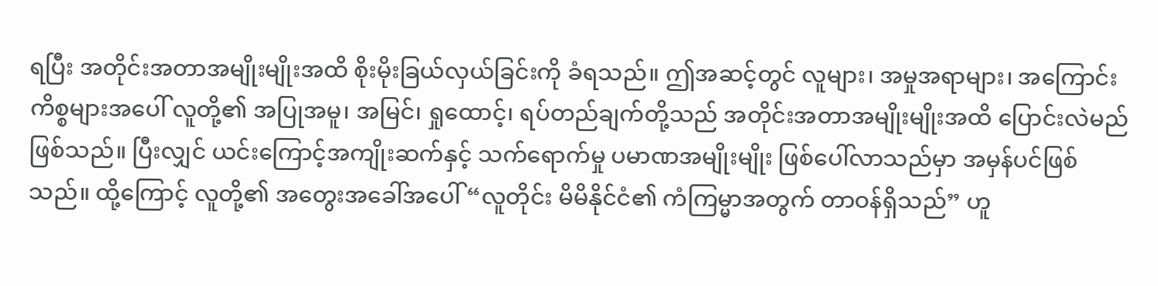ရပြီး အတိုင်းအတာအမျိုးမျိုးအထိ စိုးမိုးခြယ်လှယ်ခြင်းကို ခံရသည်။ ဤအဆင့်တွင် လူများ၊ အမှုအရာများ၊ အကြောင်းကိစ္စများအပေါ် လူတို့၏ အပြုအမူ၊ အမြင်၊ ရှုထောင့်၊ ရပ်တည်ချက်တို့သည် အတိုင်းအတာအမျိုးမျိုးအထိ ပြောင်းလဲမည်ဖြစ်သည်။ ပြီးလျှင် ယင်းကြောင့်အကျိုးဆက်နှင့် သက်ရောက်မှု ပမာဏအမျိုးမျိုး ဖြစ်ပေါ်လာသည်မှာ အမှန်ပင်ဖြစ်သည်။ ထို့ကြောင့် လူတို့၏ အတွေးအခေါ်အပေါ် “လူတိုင်း မိမိနိုင်ငံ၏ ကံကြမ္မာအတွက် တာဝန်ရှိသည်” ဟူ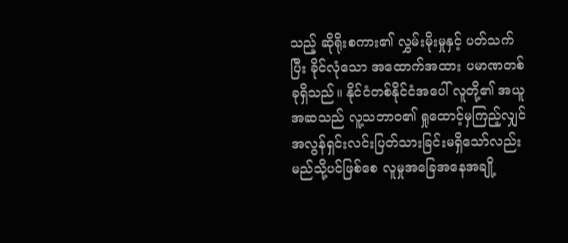သည့် ဆိုရိုးစကား၏ လွှမ်းမိုးမှုနှင့် ပတ်သက်ပြီး ခိုင်လုံသော အထောက်အထား ပမာဏတစ်ခုရှိသည်။ နိုင်ငံတစ်နိုင်ငံအပေါ် လူတို့၏ အယူအဆသည် လူ့သဘာဝ၏ ရှုထောင့်မှကြည့်လျှင် အလွန်ရှင်းလင်းပြတ်သားခြင်းမရှိသော်လည်း မည်သို့ပင်ဖြစ်စေ လူမှုအခြေအနေအချို့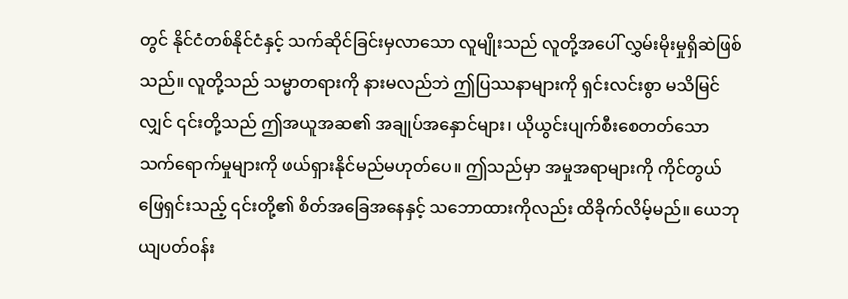တွင် နိုင်ငံတစ်နိုင်ငံနှင့် သက်ဆိုင်ခြင်းမှလာသော လူမျိုးသည် လူတို့အပေါ် လွှမ်းမိုးမှုရှိဆဲဖြစ်သည်။ လူတို့သည် သမ္မာတရားကို နားမလည်ဘဲ ဤပြဿနာများကို ရှင်းလင်းစွာ မသိမြင်လျှင် ၎င်းတို့သည် ဤအယူအဆ၏ အချုပ်အနှောင်များ၊ ယိုယွင်းပျက်စီးစေတတ်သော သက်ရောက်မှုများကို ဖယ်ရှားနိုင်မည်မဟုတ်ပေ။ ဤသည်မှာ အမှုအရာများကို ကိုင်တွယ်ဖြေရှင်းသည့် ၎င်းတို့၏ စိတ်အခြေအနေနှင့် သဘောထားကိုလည်း ထိခိုက်လိမ့်မည်။ ယေဘုယျပတ်ဝန်း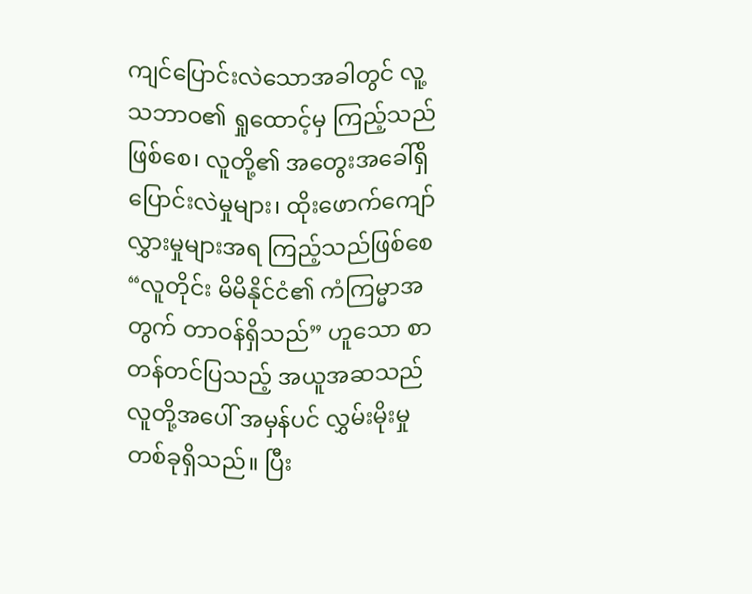ကျင်ပြောင်းလဲသောအခါတွင် လူ့သဘာဝ၏ ရှုထောင့်မှ ကြည့်သည်ဖြစ်စေ၊ လူတို့၏ အတွေးအခေါ်ရှိ ပြောင်းလဲမှုများ၊ ထိုးဖောက်ကျော်လွှားမှုများအရ ကြည့်သည်ဖြစ်စေ “လူတိုင်း မိမိနိုင်ငံ၏ ကံကြမ္မာအတွက် တာဝန်ရှိသည်” ဟူသော စာတန်တင်ပြသည့် အယူအဆသည် လူတို့အပေါ် အမှန်ပင် လွှမ်းမိုးမှုတစ်ခုရှိသည်။ ပြီး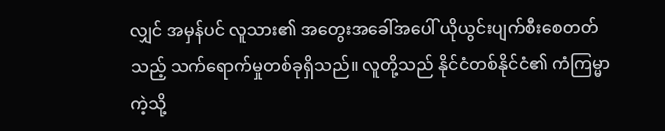လျှင် အမှန်ပင် လူသား၏ အတွေးအခေါ်အပေါ် ယိုယွင်းပျက်စီးစေတတ်သည့် သက်ရောက်မှုတစ်ခုရှိသည်။ လူတို့သည် နိုင်ငံတစ်နိုင်ငံ၏ ကံကြမ္မာကဲ့သို့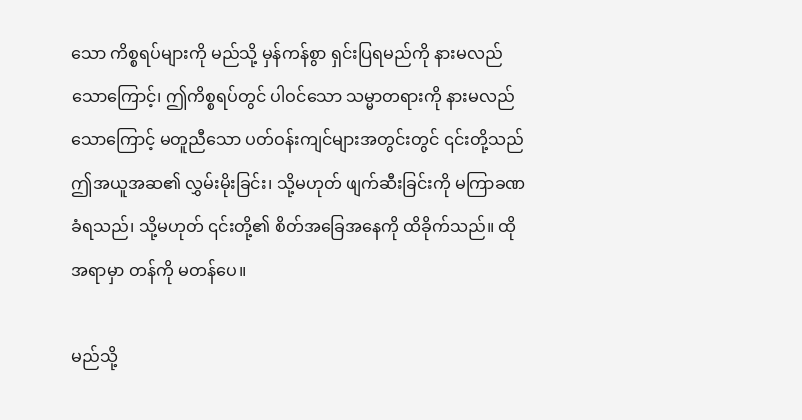သော ကိစ္စရပ်များကို မည်သို့ မှန်ကန်စွာ ရှင်းပြရမည်ကို နားမလည်သောကြောင့်၊ ဤကိစ္စရပ်တွင် ပါဝင်သော သမ္မာတရားကို နားမလည်သောကြောင့် မတူညီသော ပတ်ဝန်းကျင်များအတွင်းတွင် ၎င်းတို့သည် ဤအယူအဆ၏ လွှမ်းမိုးခြင်း၊ သို့မဟုတ် ဖျက်ဆီးခြင်းကို မကြာခဏခံရသည်၊ သို့မဟုတ် ၎င်းတို့၏ စိတ်အခြေအနေကို ထိခိုက်သည်။ ထိုအရာမှာ တန်ကို မတန်ပေ။

မည်သို့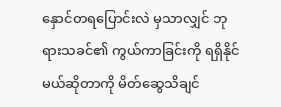နှောင်တရပြောင်းလဲ မှသာလျှင် ဘုရားသခင်၏ ကွယ်ကာခြင်းကို ရရှိနိုင်မယ်ဆိုတာကို မိတ်ဆွေသိချင်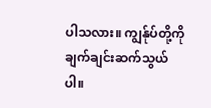ပါသလား။ ကျွန်ုပ်တို့ကို ချက်ချင်းဆက်သွယ်ပါ။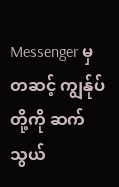Messenger မှတဆင့် ကျွန်ုပ်တို့ကို ဆက်သွယ်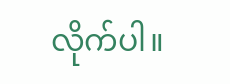လိုက်ပါ။